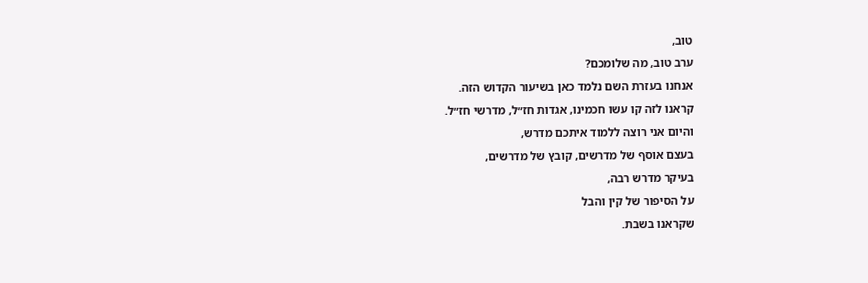טוב,
ערב טוב, מה שלומכם?
אנחנו בעזרת השם נלמד כאן בשיעור הקדוש הזה.
קראנו לזה קו עשו חכמינו, אגדות חז״ל, מדרשי חז״ל.
והיום אני רוצה ללמוד איתכם מדרש,
בעצם אוסף של מדרשים, קובץ של מדרשים,
בעיקר מדרש רבה,
על הסיפור של קין והבל
שקראנו בשבת.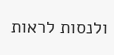ולנסות לראות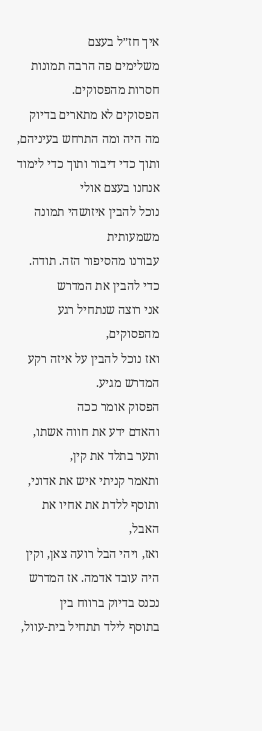איך חז״ל בעצם
משלימים פה הרבה תמונות חסרות מהפסוקים.
הפסוקים לא מתארים בדיוק מה היה ומה התרחש בעיניהם, ותוך כדי דיבור ותוך כדי לימוד אנחנו בעצם אולי
נוכל להבין איזושהי תמונה משמעותית
עבורנו מהסיפור הזה. תודה.
כדי להבין את המדרש
אני רוצה שנתחיל רגע מהפסוקים,
ואז נוכל להבין על איזה רקע המדרש מגיע.
הפסוק אומר ככה
והאדם ידע את חווה אשתו, ותער בתלד את קין,
ותאמר קניתי איש את אדוני,
ותוסף ללדת את אחיו את האבל,
ואז, ויהי הבל רועה צאן, וקין היה עובד אדמה. אז המדרש נכנס בדיוק ברווח בין
בתוסף לילד תתחיל בית-עוול,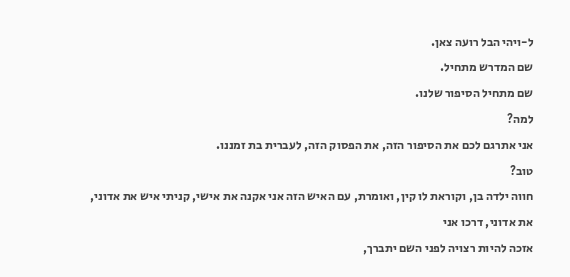ל-ויהי הבל רועה צאן.
שם המדרש מתחיל.
שם מתחיל הסיפור שלנו.
למה?
אני אתרגם לכם את הסיפור הזה, את הפסוק הזה, לעברית בת זמננו.
טוב?
חווה ילדה בן, וקוראת לו קין, ואומרת, עם האיש הזה אני אקנה את אישי, קניתי איש את אדוני,
את אדוני, דרכו אני
אזכה להיות רצויה לפני השם יתברך,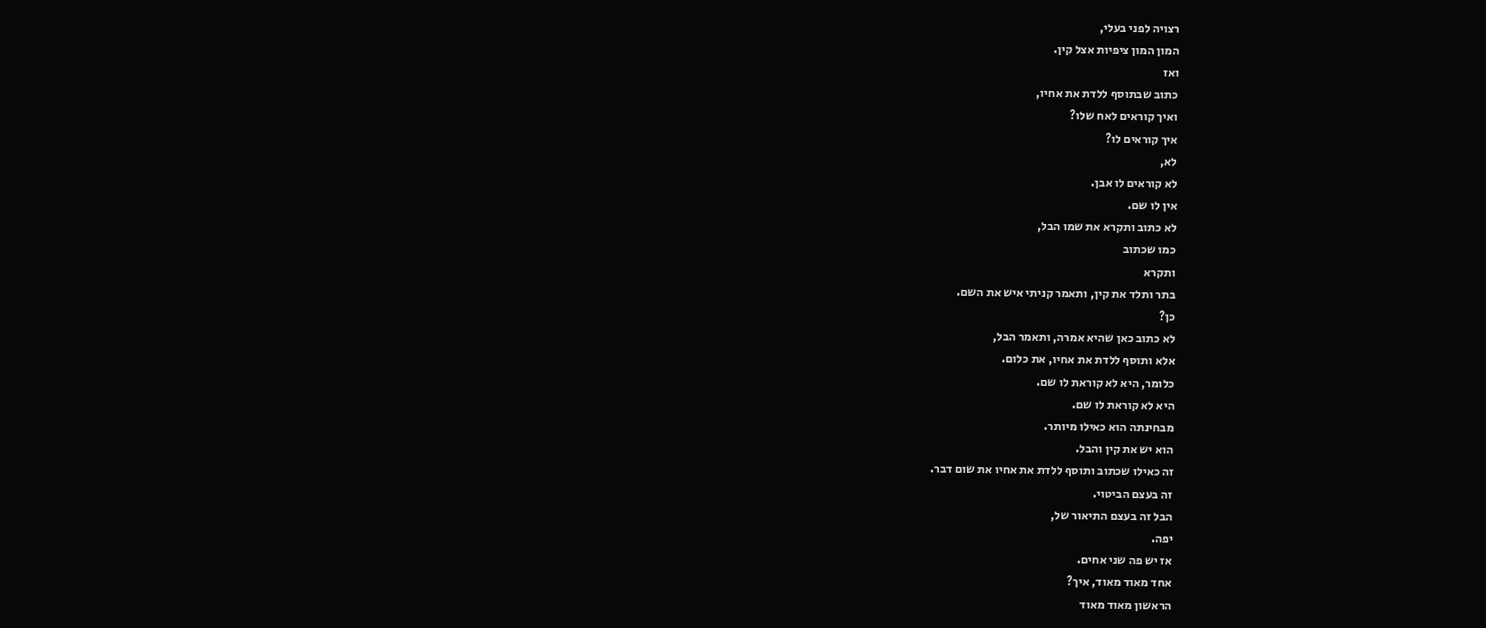רצויה לפני בעלי,
המון המון ציפיות אצל קין.
ואז
כתוב שבתוסף ללדת את אחיו,
ואיך קוראים לאח שלו?
איך קוראים לו?
לא,
לא קוראים לו אבן.
אין לו שם.
לא כתוב ותקרא את שמו הבל,
כמו שכתוב
ותקרא
בתר ותלד את קין, ותאמר קניתי איש את השם.
כן?
לא כתוב כאן שהיא אמרה, ותאמר הבל,
אלא ותוסף ללדת את אחיו, את כלום.
כלומר, היא לא קוראת לו שם.
היא לא קוראת לו שם.
מבחינתה הוא כאילו מיותר.
הוא יש את קין והבל.
זה כאילו שכתוב ותוסף ללדת את אחיו את שום דבר.
זה בעצם הביטוי.
הבל זה בעצם התיאור של,
יפה.
אז יש פה שני אחים.
אחד מאוד מאוד, איך?
הראשון מאוד מאוד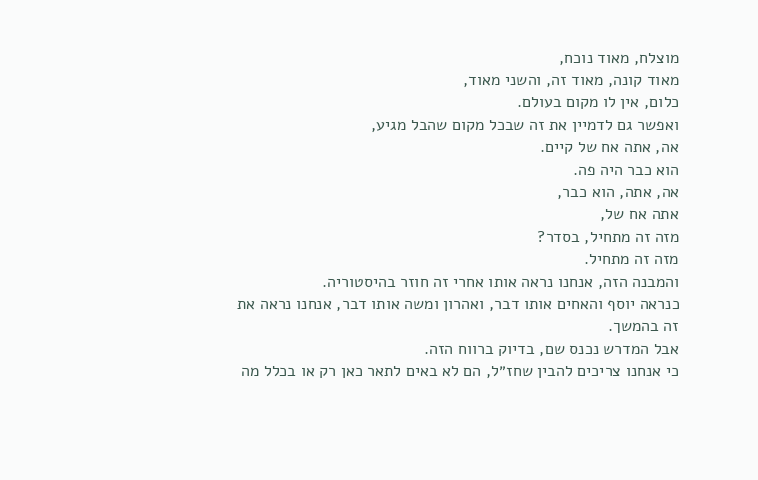מוצלח, מאוד נוכח,
מאוד קונה, מאוד זה, והשני מאוד,
כלום, אין לו מקום בעולם.
ואפשר גם לדמיין את זה שבכל מקום שהבל מגיע,
אה, אתה אח של קיים.
הוא כבר היה פה.
אה, אתה, הוא כבר,
אתה אח של,
מזה זה מתחיל, בסדר?
מזה זה מתחיל.
והמבנה הזה, אנחנו נראה אותו אחרי זה חוזר בהיסטוריה.
כנראה יוסף והאחים אותו דבר, ואהרון ומשה אותו דבר, אנחנו נראה את זה בהמשך.
אבל המדרש נכנס שם, בדיוק ברווח הזה.
כי אנחנו צריכים להבין שחז״ל, הם לא באים לתאר כאן רק או בכלל מה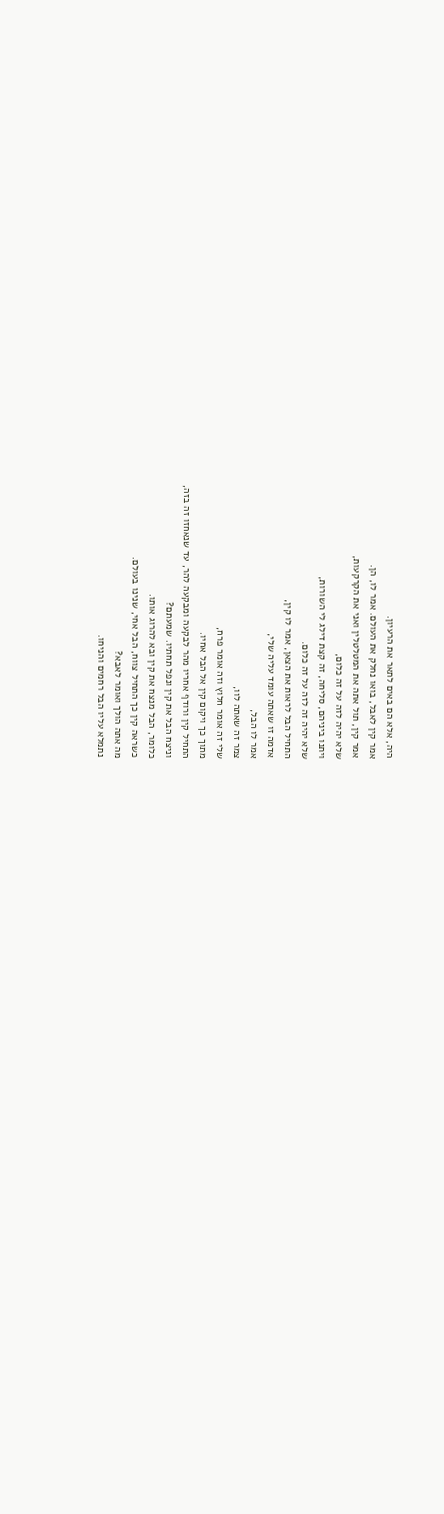היה, אלא הם באים לתאר את הרעיון.
אמר קין לאבל, בואו נחלק את העולם. אמר לו, הן.
אמר קין, תול אתה את המטלטלין ואני את הקרקעות,
שלא יהיה לזה על זה כלום,
ויתנו ביניהם, סליחה, זה קצת דילג לי השורות,
שלא יהיה זה לזה על זה כלום.
התחיל הבל לראות את הצאן, אמר לו קין,
אדמה זו שאתה עומד עליה שלי,
אמר לו הבל,
צמר זה שאתה לוו,
שלי זה אומר חלוץ וזה אומר פרח,
מתוך כך ויקום קין אל הבל אחיו.
התחיל קין ורודף אחריו מהר לבקעה ומבקעה להר, עד שנאחזו זה בזה,
וניצח הבל את קין ונפל תחתיו. שמעתם?
כלומר, הבל מנצח את קין ובא להרוג אותו.
כשראה קין כך התחיל צווח, הבל אחי, שנינו בעולם.
מה אתה הולך ואומר לאבא?
נתמלא עליו הבל רחמים והניחו.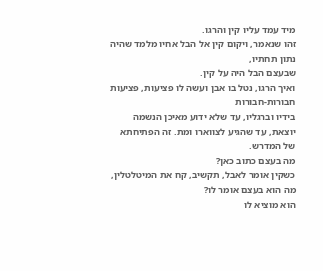מיד עמד עליו קין והרגו.
זהו שנאמר, ויקום קין אל הבל אחיו מלמד שהיה נתון תחתיו,
שבעצם הבל היה על קין.
ואיך הרגו, נטל בו אבן ועשה לו פציעות, פציעות חבורות-חבורות
בידיו וברגליו, עד שלא ידוע מאיכן הנשמה יוצאת, עד שהגיע לצווארו ומת. זה הפתיחתא של המדרש.
מה בעצם כתוב כאן?
כשקין אומר לאבל, תקשיב, קח את המיטלטלין,
מה הוא בעצם אומר לו?
הוא מוציא לו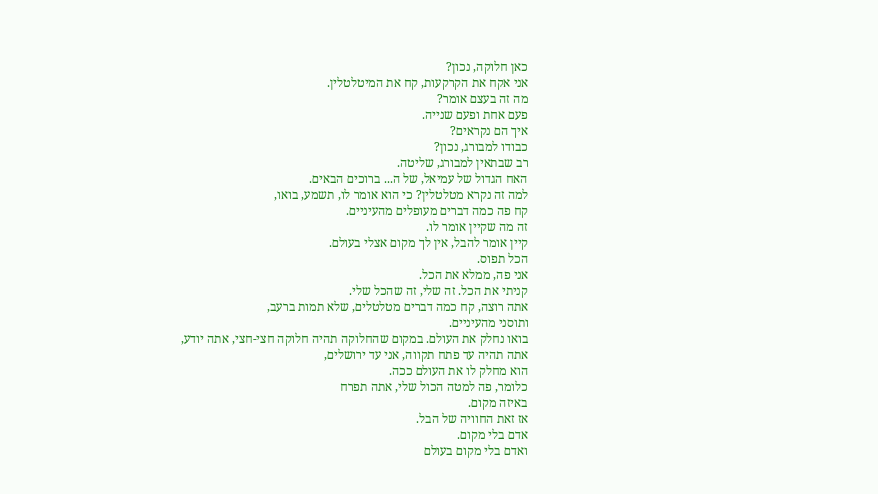כאן חלוקה, נכון?
אני אקח את הקרקעות, קח את המיטלטלין.
מה זה בעצם אומר?
פעם אחת ופעם שנייה.
איך הם נקראים?
כבודו למבורג, נכון?
רב שבתאין למבורג, שליטה.
האח הגדול של עמיאל, של ה... ברוכים הבאים.
למה זה נקרא מטלטלין? כי הוא אומר לו, תשמע, בואו,
קח פה כמה דברים מעופלים מהעיניים.
זה מה שקיין אומר לו.
קיין אומר להבל, אין לך מקום אצלי בעולם.
הכל תפוס.
אני פה, ממלא את הכל.
קניתי את הכל. זה שלי, זה שהכל שלי.
אתה רוצה, קח כמה דברים מטלטלים, שלא תמות ברעב,
ותוסני מהעיניים.
בואו נחלק את העולם. במקום שהחלוקה תהיה חלוקה חצי-חצי, אתה יודע,
אתה תהיה עד פתח תקווה, אני עד ירושלים,
הוא מחלק לו את העולם ככה.
כלומר, פה למטה הכול שלי, אתה תפרח
באיזה מקום.
אז זאת החוויה של הבל.
אדם בלי מקום.
ואדם בלי מקום בעולם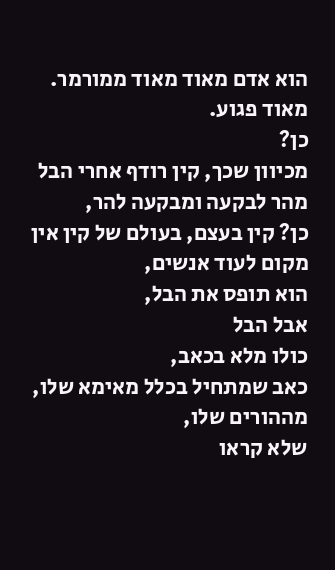הוא אדם מאוד מאוד ממורמר.
מאוד פגוע.
כן?
מכיוון שכך, קין רודף אחרי הבל מהר לבקעה ומבקעה להר,
כן? קין בעצם, בעולם של קין אין מקום לעוד אנשים,
הוא תופס את הבל,
אבל הבל
כולו מלא בכאב,
כאב שמתחיל בכלל מאימא שלו, מההורים שלו,
שלא קראו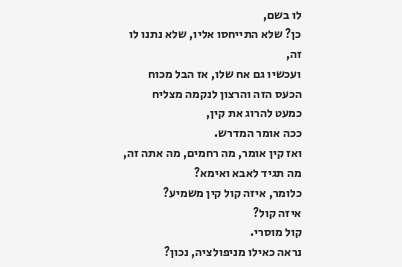לו בשם,
כן? שלא התייחסו אליו, שלא נתנו לו זה,
ועכשיו גם אח שלו, אז הבל מכוח הכעס הזה והרצון לנקמה מצליח
כמעט להרוג את קין,
ככה אומר המדרש.
ואז קין אומר, מה רחמים, מה אתה זה, מה תגיד לאבא ואימא?
כלומר, איזה קול קין משמיע?
איזה קול?
קול מוסרי.
נראה כאילו מניפולציה, נכון?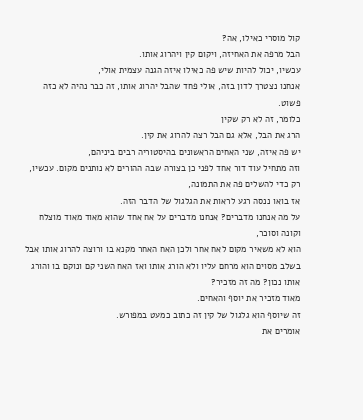קול מוסרי כאילו, אה?
הבל מרפה את האחיזה, ויקום קין ויהרוג אותו.
עכשיו, יכול להיות שיש פה כאילו איזה הגנה עצמית אולי,
אנחנו נצטרך לדון בזה, אולי פחד שהבל יהרוג אותו, זה כבר נהיה לא כזה פשוט.
כלומר, זה לא רק שקין
הרג את הבל, אלא גם הבל רצה להרוג את קין.
יש פה איזה, שני האחים הראשונים בהיסטוריה רבים ביניהם,
וזה מתחיל עוד דור אחד לפני כן בצורה שבה ההורים לא נותנים מקום. עכשיו, רק כדי להשלים פה את התמונה,
אז בואו ננסה רגע לראות את הגלגול של הדבר הזה.
על מה אנחנו מדברים? אנחנו מדברים על אח אחד שהוא מאוד מאוד מוצלח וקונה וסוכר,
הוא לא משאיר מקום לאח אחר ולכן האח האחר מקנא בו ורוצה להרוג אותו אבל בשלב מסוים הוא מרחם עליו ולא הורג אותו ואז האח השני קם ונוקם בו והורג אותו נכון? מה זה מזכיר?
מאוד מזכיר את יוסף והאחים.
זה שיוסף הוא גלגול של קין זה כתוב כמעט במפורש.
אומרים את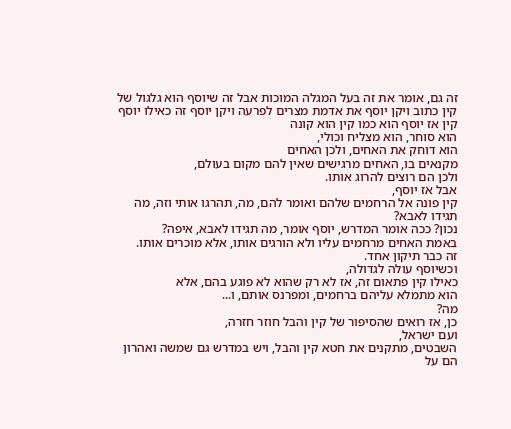זה גם, אומר את זה בעל המגלה המוכות אבל זה שיוסף הוא גלגול של קין כתוב ויקן יוסף את אדמת מצרים לפרעה ויקן יוסף זה כאילו יוסף קין אז יוסף הוא כמו קין הוא קונה
הוא סוחר, הוא מצליח וכולי,
הוא דוחק את האחים, ולכן האחים
מקנאים בו, האחים מרגישים שאין להם מקום בעולם,
ולכן הם רוצים להרוג אותו.
אבל אז יוסף,
קין פונה אל הרחמים שלהם ואומר להם, מה, תהרגו אותי וזה, מה תגידו לאבא?
נכון? ככה אומר המדרש, יוסף אומר, מה תגידו לאבא, איפה?
באמת האחים מרחמים עליו ולא הורגים אותו, אלא מוכרים אותו.
זה כבר תיקון אחד.
וכשיוסף עולה לגדולה,
כאילו קין פתאום זה, אז לא רק שהוא לא פוגע בהם, אלא
הוא מתמלא עליהם ברחמים, ומפרנס אותם, ו...
מה?
כן, אז רואים שהסיפור של קין והבל חוזר חזרה,
ועם ישראל,
השבטים, מתקנים את חטא קין והבל, ויש במדרש גם שמשה ואהרון הם על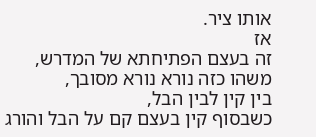אותו ציר.
אז
זה בעצם הפתיחתא של המדרש,
משהו כזה נורא נורא מסובך,
בין קין לבין הבל,
כשבסוף קין בעצם קם על הבל והורג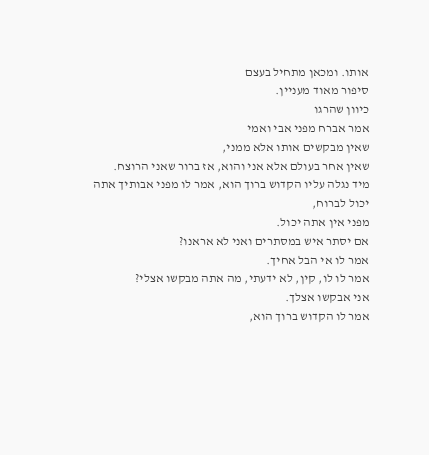אותו. ומכאן מתחיל בעצם
סיפור מאוד מעניין.
כיוון שהרגו
אמר אברח מפני אבי ואמי
שאין מבקשים אותו אלא ממני,
שאין אחר בעולם אלא אני והוא, אז ברור שאני הרוצח.
מיד נגלה עליו הקדוש ברוך הוא, אמר לו מפני אבותיך אתה יכול לברוח,
מפני אין אתה יכול.
אם יסתר איש במסתרים ואני לא אראנו?
אמר לו אי הבל אחיך.
אמר לו לו, קין, לא ידעתי, מה אתה מבקשו אצלי?
אני אבקשו אצלך.
אמר לו הקדוש ברוך הוא,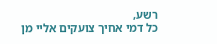רשע,
כל דמי אחיך צועקים אליי מן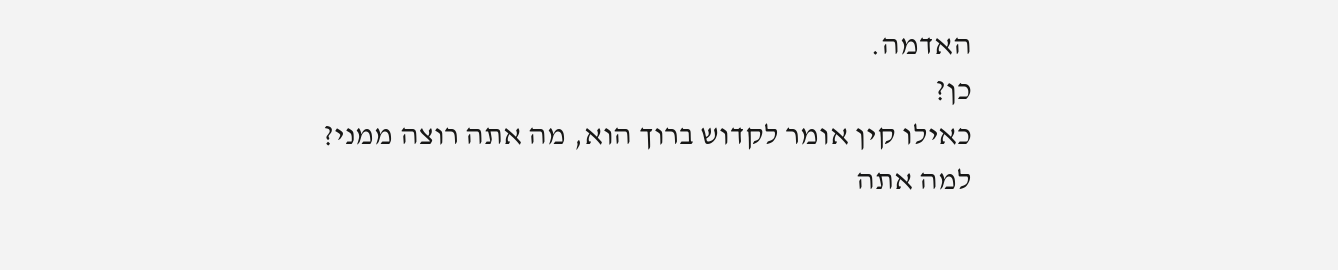האדמה.
כן?
כאילו קין אומר לקדוש ברוך הוא, מה אתה רוצה ממני?
למה אתה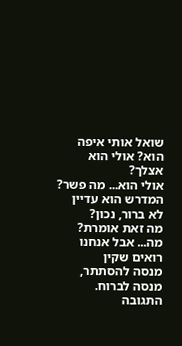שואל אותי איפה הוא? אולי הוא אצלך?
אולי הוא... מה פשר? המדרש הוא עדיין לא ברור, נכון?
מה זאת אומרת? מה... אבל אנחנו רואים שקין
מנסה להסתתר,
מנסה לברוח.
התגובה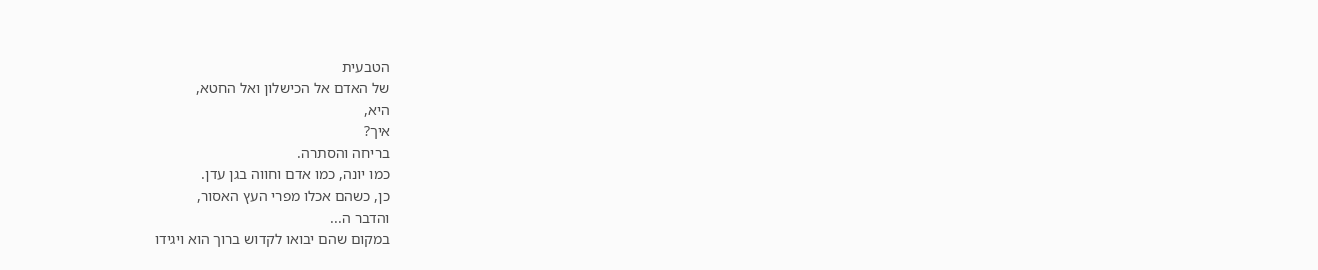הטבעית
של האדם אל הכישלון ואל החטא,
היא,
איך?
בריחה והסתרה.
כמו יונה, כמו אדם וחווה בגן עדן.
כן, כשהם אכלו מפרי העץ האסור,
והדבר ה...
במקום שהם יבואו לקדוש ברוך הוא ויגידו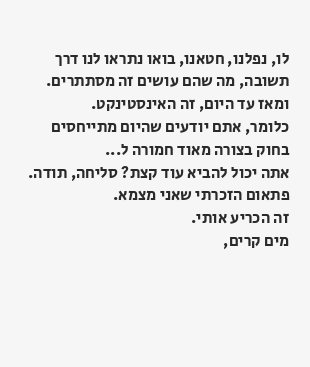לו, נפלנו, חטאנו, בואו נתראו לנו דרך תשובה, מה שהם עושים זה מסתתרים. ומאז עד היום, זה האינסטינקט.
כלומר, אתם יודעים שהיום מתייחסים בחוק בצורה מאוד חמורה ל...
אתה יכול להביא עוד קצת? סליחה, תודה.
פתאום הזכרתי שאני מצמא.
זה הכריע אותי.
מים קרים,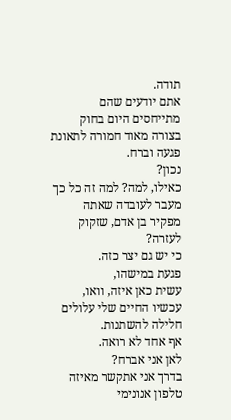תודה.
אתם יודעים שהם מתייחסים היום בחוק בצורה מאוד חמורה לתאונת פגעה וברח.
נכון?
כאילו, למה? למה זה כל כך מעבר לעובדה שאתה מפקיר בן אדם, שזקוק לעזרה?
כי יש גם יצר כזה.
פגעת במישהו,
עשית כאן איזה, וואו, עכשיו החיים שלי עלולים חלילה להשתנות.
אף אחד לא רואה.
לאן אני אברח?
בדרך אני אתקשר מאיזה טלפון אנונימי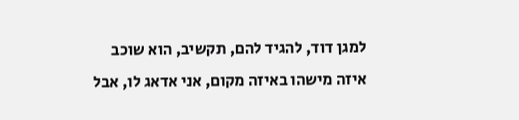למגן דוד, להגיד להם, תקשיב, הוא שוכב איזה מישהו באיזה מקום, אני אדאג לו, אבל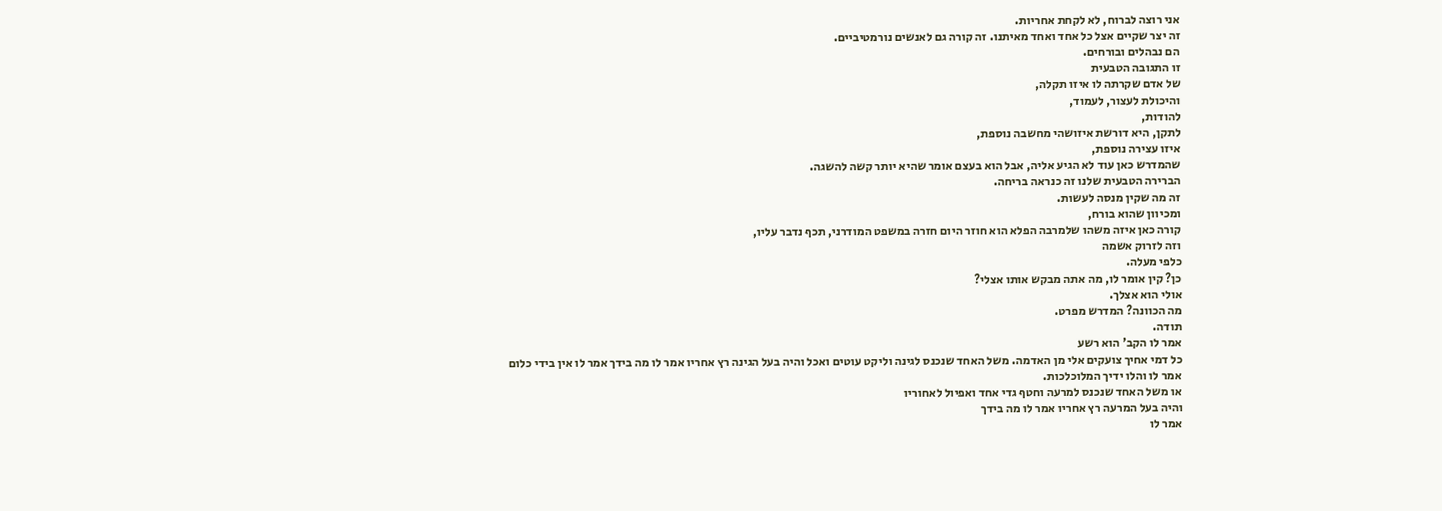אני רוצה לברוח, לא לקחת אחריות.
זה יצר שקיים אצל כל אחד ואחד מאיתנו. זה קורה גם לאנשים נורמטיביים.
הם נבהלים ובורחים.
זו התגובה הטבעית
של אדם שקרתה לו איזו תקלה,
והיכולת לעצור, לעמוד,
להודות,
לתקן, היא דורשת איזושהי מחשבה נוספת,
איזו עצירה נוספת,
שהמדרש כאן עוד לא הגיע אליה, אבל הוא בעצם אומר שהיא יותר קשה להשגה.
הברירה הטבעית שלנו זה כנראה בריחה.
זה מה שקין מנסה לעשות.
ומכיוון שהוא בורח,
קורה כאן איזה משהו שלמרבה הפלא הוא חוזר היום חזרה במשפט המודרני, תכף נדבר עליו,
וזה לזרוק אשמה
כלפי מעלה.
כן? קין אומר לו, מה אתה מבקש אותו אצלי?
אולי הוא אצלך.
מה הכוונה? המדרש מפרט.
תודה.
אמר לו הקב' הוא רשע
כל דמי אחיך צועקים אלי מן האדמה. משל האחד שנכנס לגינה וליקט עוטים ואכל והיה בעל הגינה רץ אחריו אמר לו מה בידך אמר לו אין בידי כלום
אמר לו והלו ידיך המלוכלכות.
או משל האחד שנכנס למרעה וחטף גדי אחד ואפיול לאחוריו
והיה בעל המרעה רץ אחריו אמר לו מה בידך
אמר לו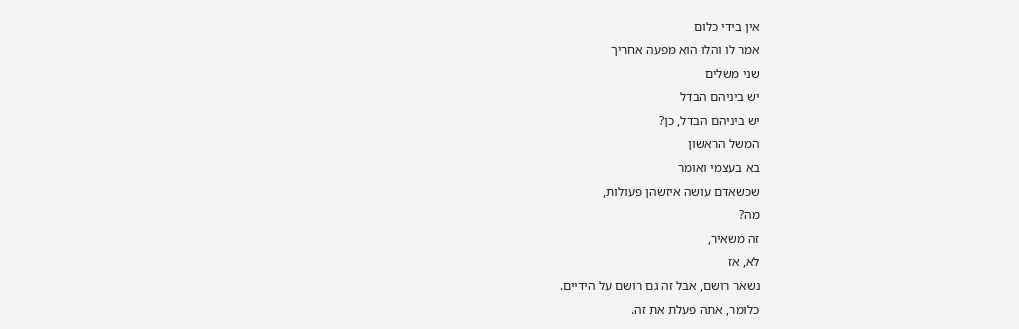אין בידי כלום
אמר לו והלו הוא מפעה אחריך
שני משלים
יש ביניהם הבדל
יש ביניהם הבדל, כן?
המשל הראשון
בא בעצמי ואומר
שכשאדם עושה איזשהן פעולות,
מה?
זה משאיר,
לא, אז
נשאר רושם, אבל זה גם רושם על הידיים.
כלומר, אתה פעלת את זה.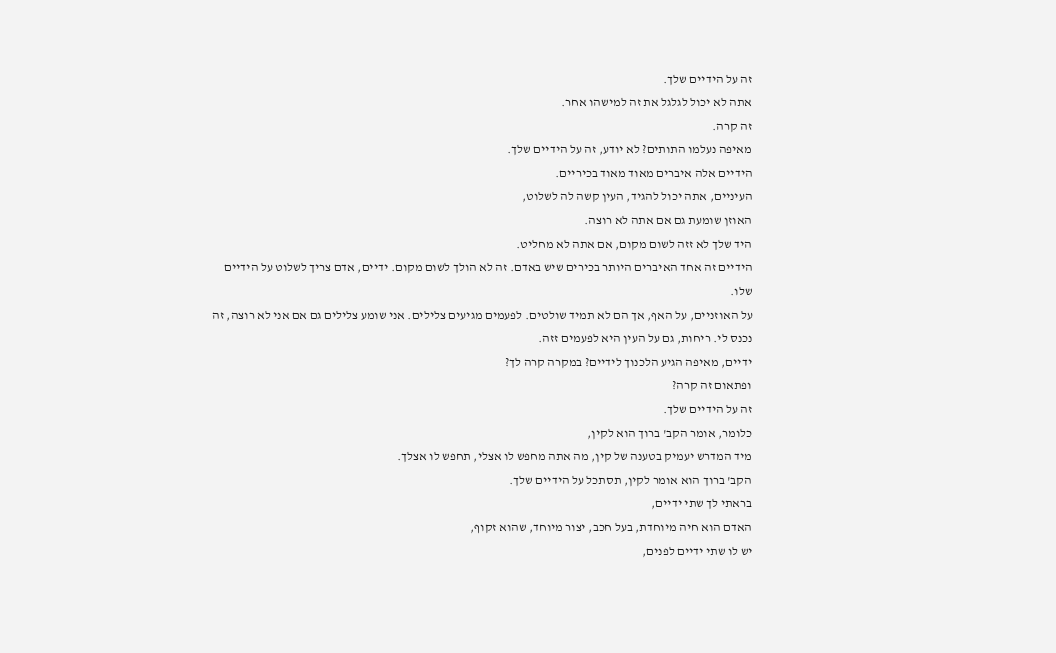זה על הידיים שלך.
אתה לא יכול לגלגל את זה למישהו אחר.
זה קרה.
מאיפה נעלמו התותים? לא יודע, זה על הידיים שלך.
הידיים אלה איברים מאוד מאוד בכיריים.
העיניים, אתה יכול להגיד, העין קשה לה לשלוט,
האוזן שומעת גם אם אתה לא רוצה.
היד שלך לא זזה לשום מקום, אם אתה לא מחליט.
הידיים זה אחד האיברים היותר בכירים שיש באדם. זה לא הולך לשום מקום. ידיים, אדם צריך לשלוט על הידיים שלו.
על האוזניים, על האף, אך הם לא תמיד שולטים. לפעמים מגיעים צלילים. אני שומע צלילים גם אם אני לא רוצה, זה נכנס לי. ריחות, גם על העין היא לפעמים זזה.
ידיים, מאיפה הגיע הלכנוך לידיים? במקרה קרה לך?
ופתאום זה קרה?
זה על הידיים שלך.
כלומר, אומר הקב' ברוך הוא לקין,
מיד המדרש יעמיק בטענה של קין, מה אתה מחפש לו אצלי, תחפש לו אצלך.
הקב' ברוך הוא אומר לקין, תסתכל על הידיים שלך.
בראתי לך שתי ידיים,
האדם הוא חיה מיוחדת, בעל חכב, יצור מיוחד, שהוא זקוף,
יש לו שתי ידיים לפנים,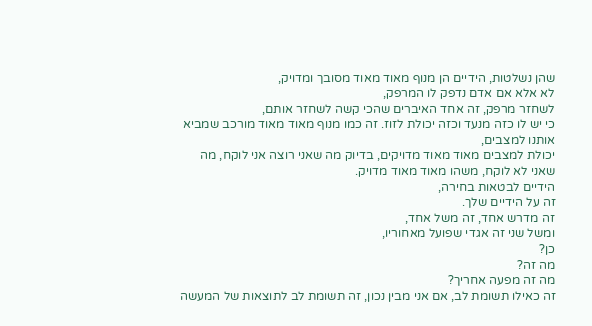שהן נשלטות, הידיים הן מנוף מאוד מאוד מסובך ומדויק,
לא אלא אם אדם נדפק לו המרפק,
לשחזר מרפק, זה אחד האיברים שהכי קשה לשחזר אותם,
כי יש לו כזה מנעד וכזה יכולת לזוז. זה כמו מנוף מאוד מאוד מורכב שמביא אותנו למצבים,
יכולת למצבים מאוד מאוד מדויקים, בדיוק מה שאני רוצה אני לוקח, מה שאני לא לוקח, משהו מאוד מאוד מדויק.
הידיים לבטאות בחירה,
זה על הידיים שלך.
זה מדרש אחד, זה משל אחד,
ומשל שני זה אגדי שפועל מאחוריו,
כן?
מה זה?
מה זה מפעה אחריך?
זה כאילו תשומת לב, אם אני מבין נכון, זה תשומת לב לתוצאות של המעשה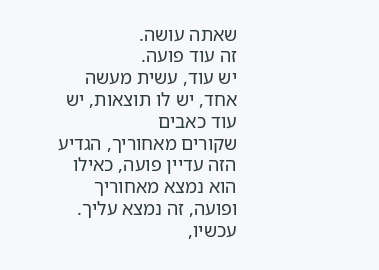שאתה עושה.
זה עוד פועה.
יש עוד, עשית מעשה אחד, יש לו תוצאות, יש עוד כאבים
שקורים מאחוריך, הגדיע הזה עדיין פועה, כאילו הוא נמצא מאחוריך ופועה, זה נמצא עליך.
עכשיו,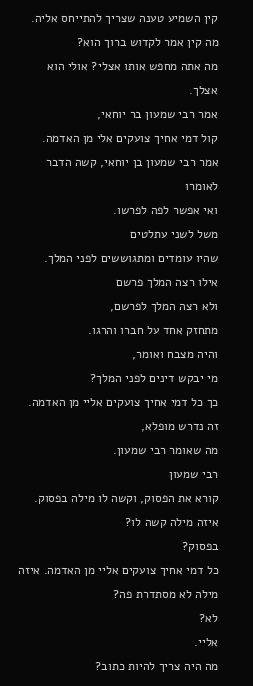קין השמיע טענה שצריך להתייחס אליה.
מה קין אמר לקדוש ברוך הוא?
מה אתה מחפש אותו אצלי? אולי הוא אצלך.
אמר רבי שמעון בר יוחאי,
קול דמי אחיך צועקים אלי מן האדמה.
אמר רבי שמעון בן יוחאי, קשה הדבר לאומרו
ואי אפשר לפה לפרשו.
משל לשני עתלטים
שהיו עומדים ומתגוששים לפני המלך.
אילו רצה המלך פרשם
ולא רצה המלך לפרשם,
מתחזק אחד על חברו והרגו.
והיה מצבח ואומר,
מי יבקש דינים לפני המלך?
כך כל דמי אחיך צועקים אליי מן האדמה.
זה נדרש מופלא,
מה שאומר רבי שמעון.
רבי שמעון
קורא את הפסוק, וקשה לו מילה בפסוק.
איזה מילה קשה לו?
בפסוק?
כל דמי אחיך צועקים אליי מן האדמה. איזה מילה לא מסתדרת פה?
לא?
אליי.
מה היה צריך להיות כתוב?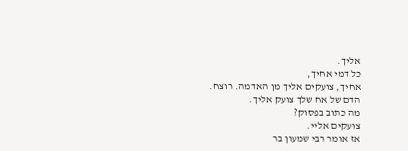אליך.
כל דמי אחיך,
אחיך, צועקים אליך מן האדמה. רוצח.
הדם של אח שלך צועק אליך.
מה כתוב בפסוק?
צועקים אליי.
אז אומר רבי שמעון בר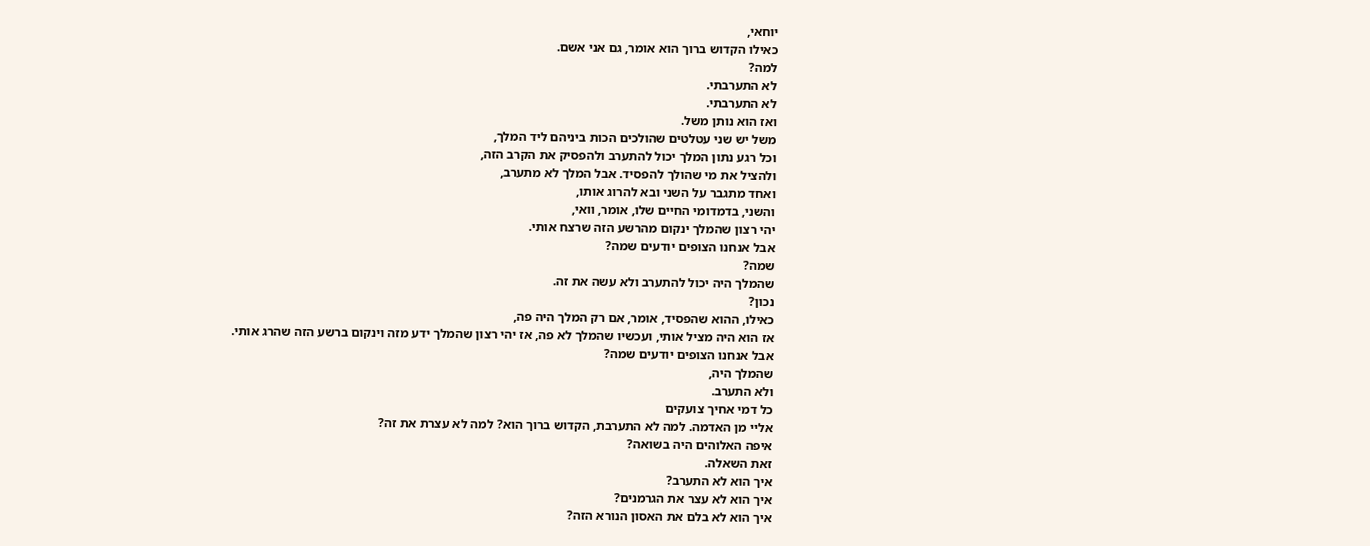יוחאי,
כאילו הקדוש ברוך הוא אומר, גם אני אשם.
למה?
לא התערבתי.
לא התערבתי.
ואז הוא נותן משל.
משל יש שני עטלטים שהולכים הכות ביניהם ליד המלך,
וכל רגע נתון המלך יכול להתערב ולהפסיק את הקרב הזה,
ולהציל את מי שהולך להפסיד. אבל המלך לא מתערב,
ואחד מתגבר על השני ובא להרוג אותו,
והשני, בדמדומי החיים שלו, אומר, וואי,
יהי רצון שהמלך ינקום מהרשע הזה שרצח אותי.
אבל אנחנו הצופים יודעים שמה?
שמה?
שהמלך היה יכול להתערב ולא עשה את זה.
נכון?
כאילו, ההוא שהפסיד, אומר, אם רק המלך היה פה,
אז הוא היה מציל אותי, ועכשיו שהמלך לא פה, אז יהי רצון שהמלך ידע מזה וינקום ברשע הזה שהרג אותי.
אבל אנחנו הצופים יודעים שמה?
שהמלך היה,
ולא התערב.
כל דמי אחיך צועקים
אליי מן האדמה. למה לא התערבת, הקדוש ברוך הוא? למה לא עצרת את זה?
איפה האלוהים היה בשואה?
זאת השאלה.
איך הוא לא התערב?
איך הוא לא עצר את הגרמנים?
איך הוא לא בלם את האסון הנורא הזה?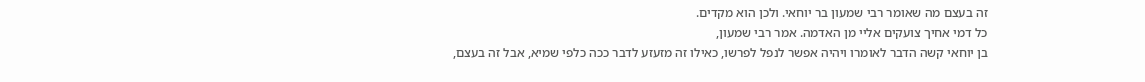זה בעצם מה שאומר רבי שמעון בר יוחאי. ולכן הוא מקדים.
כל דמי אחיך צועקים אליי מן האדמה. אמר רבי שמעון,
בן יוחאי קשה הדבר לאומרו ויהיה אפשר לנפל לפרשו, כאילו זה מזעזע לדבר ככה כלפי שמיא, אבל זה בעצם,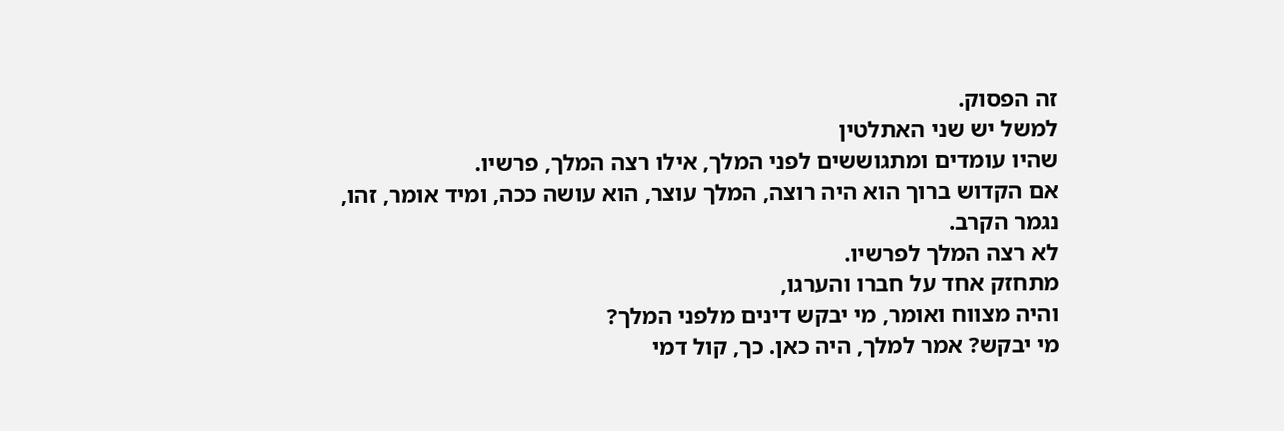זה הפסוק.
למשל יש שני האתלטין
שהיו עומדים ומתגוששים לפני המלך, אילו רצה המלך, פרשיו.
אם הקדוש ברוך הוא היה רוצה, המלך עוצר, הוא עושה ככה, ומיד אומר, זהו, נגמר הקרב.
לא רצה המלך לפרשיו.
מתחזק אחד על חברו והערגו,
והיה מצווח ואומר, מי יבקש דינים מלפני המלך?
מי יבקש? אמר למלך, היה כאן. כך, קול דמי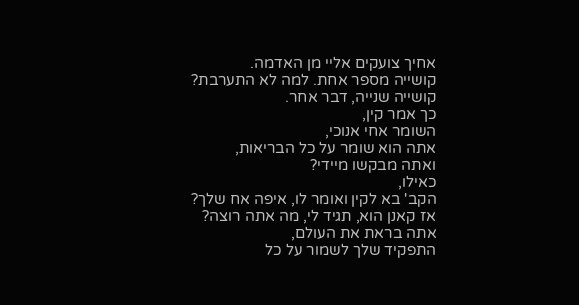אחיך צועקים אליי מן האדמה.
קושייה מספר אחת. למה לא התערבת?
קושייה שנייה, דבר אחר.
כך אמר קין,
השומר אחי אנוכי,
אתה הוא שומר על כל הבריאות,
ואתה מבקשו מיידי?
כאילו,
הקב' בא לקין ואומר לו, איפה אח שלך?
אז קאנן הוא, תגיד לי, מה אתה רוצה?
אתה בראת את העולם,
התפקיד שלך לשמור על כל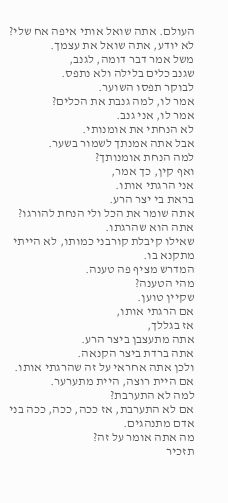העולם. אתה שואל אותי איפה אח שלי? לא יודע, אתה שואל את עצמך.
משל אמר דבר דומה, לגנב,
שגנב כלים בלילה ולא נתפס.
לבוקר תפסו השוער.
אמר לו, למה גנבת את הכלים?
אמר לו, אני גנב.
לא הנחתי את אומנותי.
אבל אתה אמנתך לשמור בשער.
למה הנחת אומנותך?
ואף קין, כך אמר,
אני הרגתי אותו.
בראת בי יצר הרע.
אתה שומר את הכל ולי הנחת להורגו?
אתה הוא שהרגתו.
שאילו קיבלת קורבני כמותו, לא הייתי מתקנא בו.
המדרש מציף פה טענה.
מהי הטענה?
שקיין טוען.
אם הרגתי אותו,
אז בגללך,
אתה מתעצבן ביצר הרע.
אתה ברדת ביצר הקנאה.
ולכן אתה אחראי על זה שהרגתי אותו.
אם היית רוצה, היית מתערער.
למה לא התערבת?
אם לא התערבת, אז ככה, ככה, ככה בני אדם מתנהגים.
מה אתה אומר על זה?
תזכיר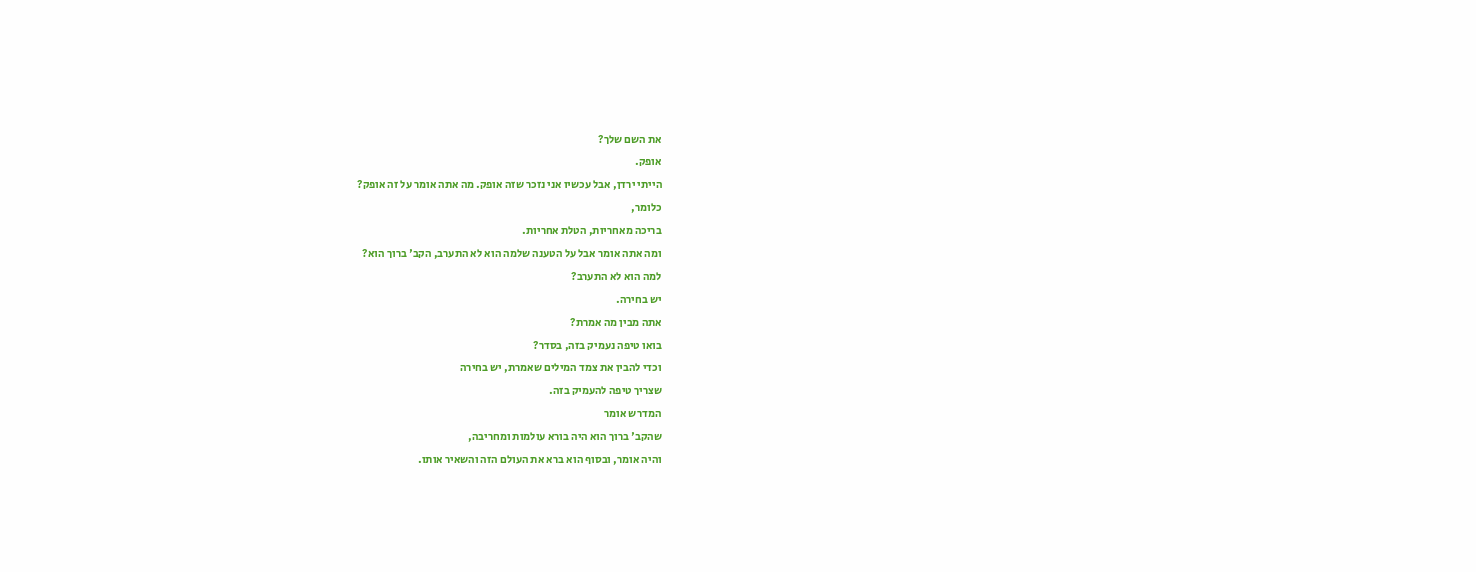את השם שלך?
אופק.
הייתי ירדן, אבל עכשיו אני נזכר שזה אופק. מה אתה אומר על זה אופק?
כלומר,
בריכה מאחריות, הטלת אחריות.
ומה אתה אומר אבל על הטענה שלמה הוא לא התערב, הקב' ברוך הוא?
למה הוא לא התערב?
יש בחירה.
אתה מבין מה אמרת?
בואו טיפה נעמיק בזה, בסדר?
וכדי להבין את צמד המילים שאמרת, יש בחירה
שצריך טיפה להעמיק בזה.
המדרש אומר
שהקב' ברוך הוא היה בורא עולמות ומחריבה,
והיה אומר, ובסוף הוא ברא את העולם הזה והשאיר אותו.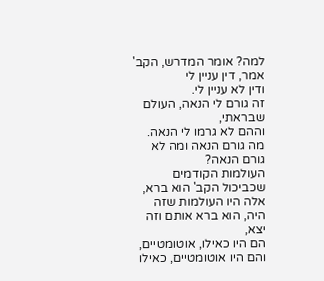למה? אומר המדרש, הקב' אמר, דין עניין לי
ודין לא עניין לי.
זה גורם לי הנאה, העולם שבראתי,
וההם לא גרמו לי הנאה.
מה גורם הנאה ומה לא גורם הנאה?
העולמות הקודמים שכביכול הקב' הוא ברא,
אלה היו העולמות שזה היה, הוא ברא אותם וזה יצא,
הם היו כאילו, אוטומטיים,
והם היו אוטומטיים, כאילו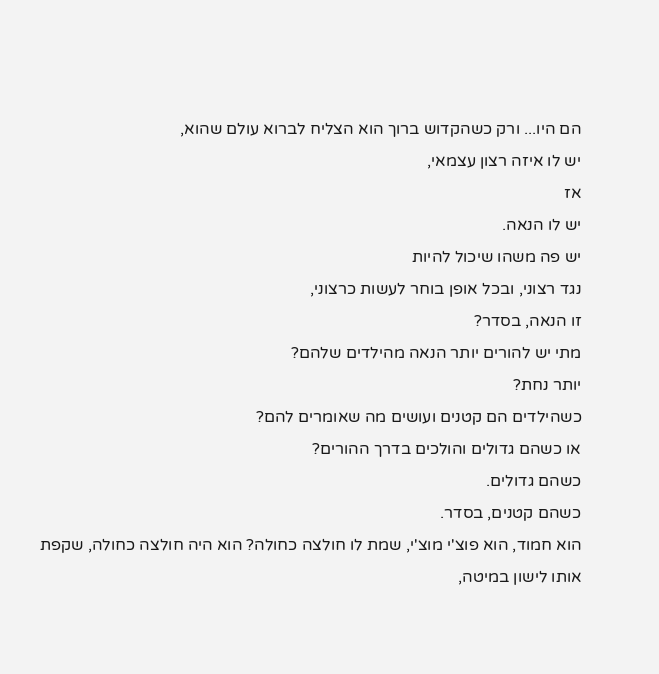הם היו... ורק כשהקדוש ברוך הוא הצליח לברוא עולם שהוא,
יש לו איזה רצון עצמאי,
אז
יש לו הנאה.
יש פה משהו שיכול להיות
נגד רצוני, ובכל אופן בוחר לעשות כרצוני,
זו הנאה, בסדר?
מתי יש להורים יותר הנאה מהילדים שלהם?
יותר נחת?
כשהילדים הם קטנים ועושים מה שאומרים להם?
או כשהם גדולים והולכים בדרך ההורים?
כשהם גדולים.
כשהם קטנים, בסדר.
הוא חמוד, הוא פוצ'י מוצ'י, שמת לו חולצה כחולה? הוא היה חולצה כחולה, שקפת אותו לישון במיטה,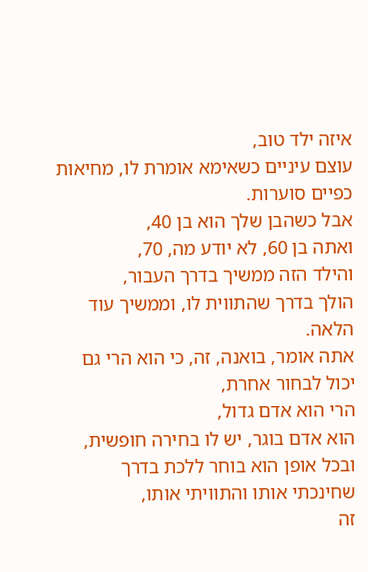איזה ילד טוב,
עוצם עיניים כשאימא אומרת לו, מחיאות כפיים סוערות.
אבל כשהבן שלך הוא בן 40,
ואתה בן 60, לא יודע מה, 70,
והילד הזה ממשיך בדרך העבור,
הולך בדרך שהתווית לו, וממשיך עוד הלאה.
אתה אומר, בואנה, זה, כי הוא הרי גם יכול לבחור אחרת,
הרי הוא אדם גדול,
הוא אדם בוגר, יש לו בחירה חופשית,
ובכל אופן הוא בוחר ללכת בדרך שחינכתי אותו והתוויתי אותו,
זה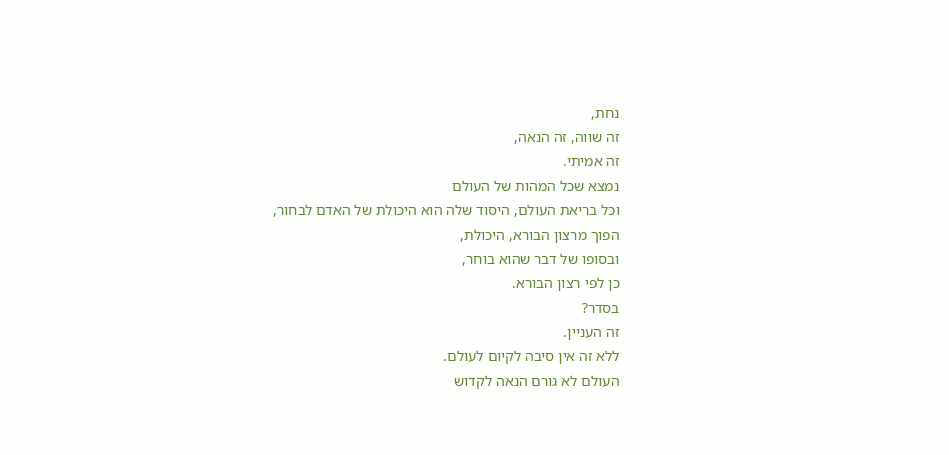נחת,
זה שווה, זה הנאה,
זה אמיתי.
נמצא שכל המהות של העולם
וכל בריאת העולם, היסוד שלה הוא היכולת של האדם לבחור,
הפוך מרצון הבורא, היכולת,
ובסופו של דבר שהוא בוחר,
כן לפי רצון הבורא.
בסדר?
זה העניין.
ללא זה אין סיבה לקיום לעולם.
העולם לא גורם הנאה לקדוש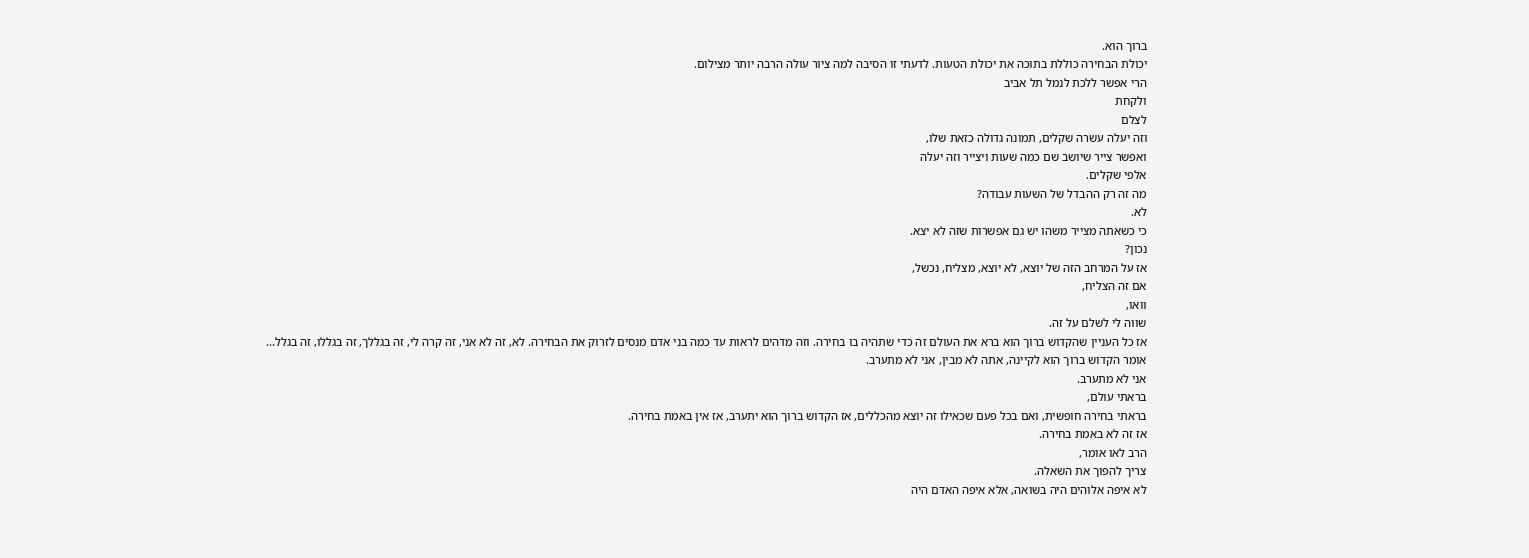ברוך הוא.
יכולת הבחירה כוללת בתוכה את יכולת הטעות. לדעתי זו הסיבה למה ציור עולה הרבה יותר מצילום.
הרי אפשר ללכת לנמל תל אביב
ולקחת
לצלם
וזה יעלה עשרה שקלים, תמונה גדולה כזאת שלו,
ואפשר צייר שיושב שם כמה שעות ויצייר וזה יעלה
אלפי שקלים.
מה זה רק ההבדל של השעות עבודה?
לא.
כי כשאתה מצייר משהו יש גם אפשרות שזה לא יצא.
נכון?
אז על המרחב הזה של יוצא, לא יוצא, מצליח, נכשל,
אם זה הצליח,
וואו,
שווה לי לשלם על זה.
אז כל העניין שהקדוש ברוך הוא ברא את העולם זה כדי שתהיה בו בחירה. וזה מדהים לראות עד כמה בני אדם מנסים לזרוק את הבחירה. לא, זה לא אני, זה קרה לי, זה בגללך, זה בגללו, זה בגלל...
אומר הקדוש ברוך הוא לקיינה, אתה לא מבין, אני לא מתערב.
אני לא מתערב.
בראתי עולם,
בראתי בחירה חופשית, ואם בכל פעם שכאילו זה יוצא מהכללים, אז הקדוש ברוך הוא יתערב, אז אין באמת בחירה.
אז זה לא באמת בחירה.
הרב לאו אומר,
צריך להפוך את השאלה.
לא איפה אלוהים היה בשואה, אלא איפה האדם היה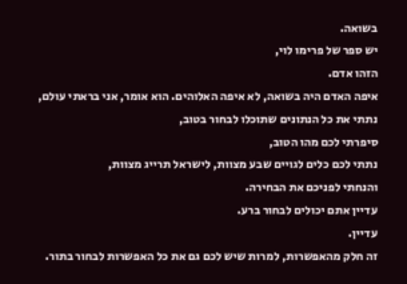בשואה.
יש ספר של פרימו לוי,
הזהו אדם.
איפה האדם היה בשואה, לא איפה האלוהים. הוא אומר, אני בראתי עולם,
נתתי את כל הנתונים שתוכלו לבחור בטוב,
סיפרתי לכם מהו הטוב,
נתתי לכם כלים לגויים שבע מצוות, לישראל תרייג מצוות,
והנחתי לפניכם את הבחירה.
עדיין אתם יכולים לבחור ברע.
עדיין.
זה חלק מהאפשרות, למרות שיש לכם גם את כל האפשרות לבחור בתור.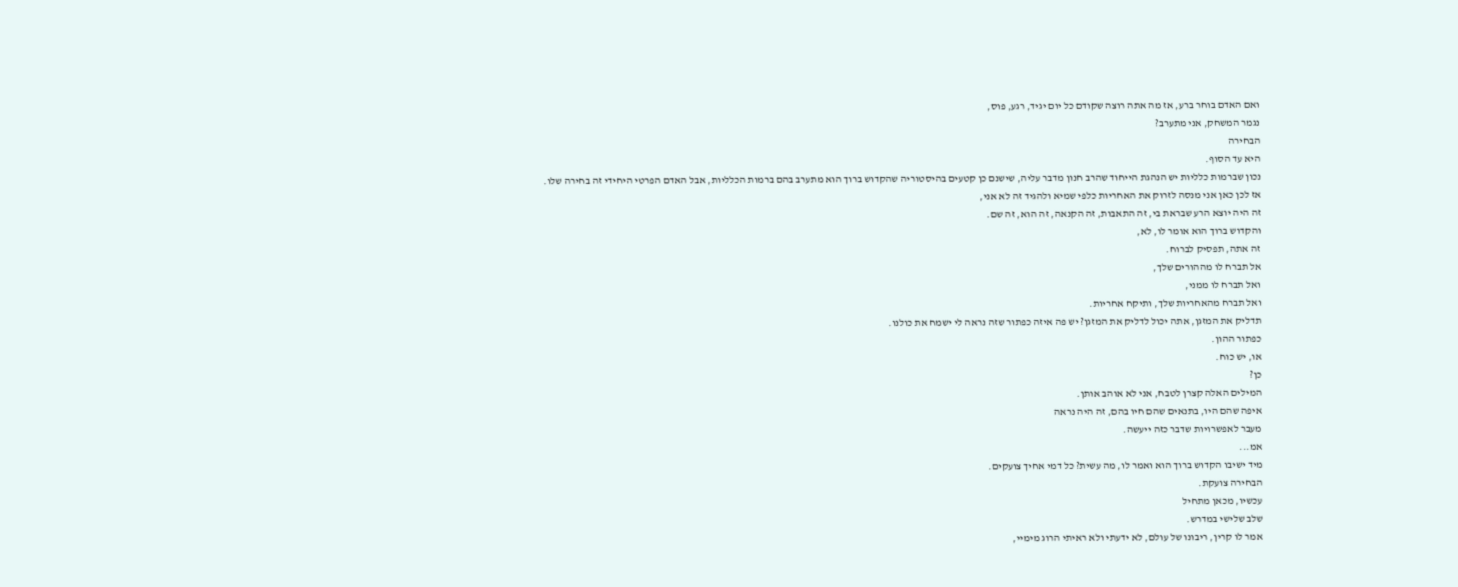ואם האדם בוחר ברע, אז מה אתה רוצה שקודם כל יום יגיד, רגע, פוס,
נגמר המשחק, אני מתערב?
הבחירה
היא עד הסוף.
נכון שברמות כלליות יש הנהגת הייחוד שהרב חנון מדבר עליה, שישנם כן קטעים בהיסטוריה שהקדוש ברוך הוא מתערב בהם ברמות הכלליות, אבל האדם הפרטי היחידי זה בחירה שלו.
אז לכן כאן אני מנסה לזרוק את האחריות כלפי שמיא ולהגיד זה לא אני,
זה היה יוצא הרע שבראת בי, זה התאבות, זה הקנאה, זה הוא, זה שם.
והקדוש ברוך הוא אומר לו, לא,
זה אתה, תפסיק לברוח.
אל תברח לו מההורים שלך,
ואל תברח לו ממני,
ואל תברח מהאחריות שלך, ותיקח אחריות.
תדליק את המזגן, אתה יכול לדליק את המזגן? יש פה איזה כפתור שזה נראה לי ישמח את כולנו.
כפתור ההון.
או, יש כוח.
כן?
המילים האלה קצרן לטבח, אני לא אוהב אותן.
איפה שהם היו, בתנאים שהם חיו בהם, זה היה נראה
מעבר לאפשרויות שדבר כזה ייעשה.
אמ...
מיד ישיבו הקדוש ברוך הוא ואמר לו, מה עשית? כל דמי אחיך צועקים.
הבחירה צועקת.
עכשיו, מכאן מתחיל
שלב שלישי במדרש.
אמר לו קרין, ריבונו של עולם, לא ידעתי ולא ראיתי הרוג מימיי,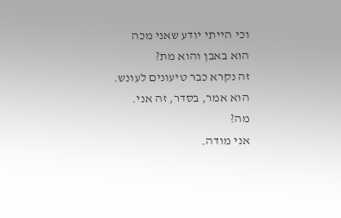וכי הייתי יודע שאני מכה הוא באבן והוא מת?
זה נקרא כבר טיעונים לעונש.
הוא אמר, בסדר, זה אני. מה?
אני מודה.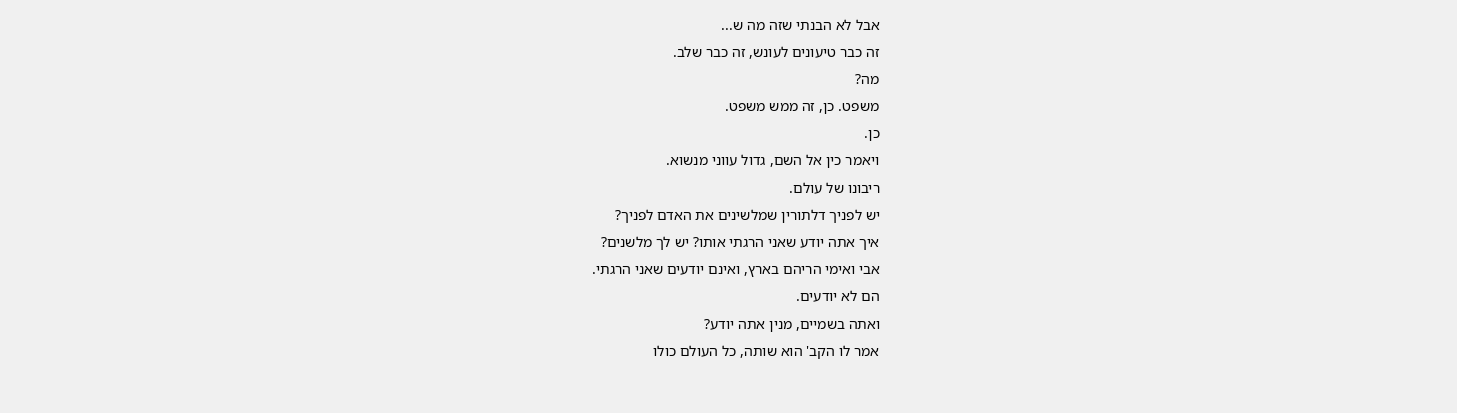אבל לא הבנתי שזה מה ש...
זה כבר טיעונים לעונש, זה כבר שלב.
מה?
משפט. כן, זה ממש משפט.
כן.
ויאמר כין אל השם, גדול עווני מנשוא.
ריבונו של עולם.
יש לפניך דלתורין שמלשינים את האדם לפניך?
איך אתה יודע שאני הרגתי אותו? יש לך מלשנים?
אבי ואימי הריהם בארץ, ואינם יודעים שאני הרגתי.
הם לא יודעים.
ואתה בשמיים, מנין אתה יודע?
אמר לו הקב' הוא שותה, כל העולם כולו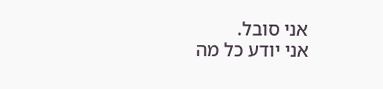אני סובל.
אני יודע כל מה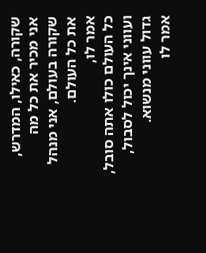שקורה, כאילו, המדרש,
אני מכיר את כל מה שקורה בעולם, אני מנהל את כל העולם.
אמר לו,
כל העולם כולו אתה סובל,
ועווני אינך יכול לסבול,
גדול עווני מנשוא.
אמר לו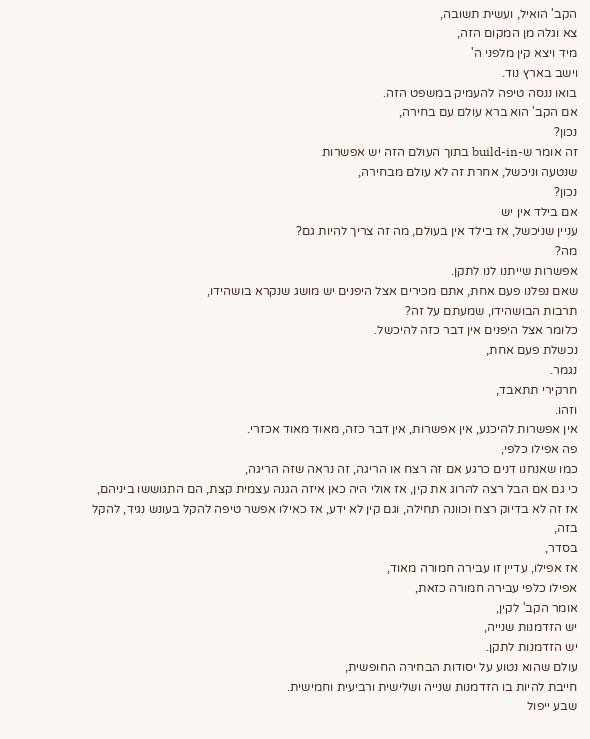הקב' הואיל, ועשית תשובה,
צא וגלה מן המקום הזה,
מיד ויצא קין מלפני ה'
וישב בארץ נוד.
בואו ננסה טיפה להעמיק במשפט הזה.
אם הקב' הוא ברא עולם עם בחירה,
נכון?
זה אומר ש-build-in בתוך העולם הזה יש אפשרות
שנטעה וניכשל, אחרת זה לא עולם מבחירה,
נכון?
אם בילד אין יש
עניין שניכשל, אז בילד אין בעולם, מה זה צריך להיות גם?
מה?
אפשרות שייתנו לנו לתקן.
שאם נפלנו פעם אחת, אתם מכירים אצל היפנים יש מושג שנקרא בושהידו,
תרבות הבושהידו, שמעתם על זה?
כלומר אצל היפנים אין דבר כזה להיכשל.
נכשלת פעם אחת,
נגמר.
חרקירי תתאבד,
וזהו.
אין אפשרות להיכנע, אין אפשרות, אין דבר כזה, מאוד מאוד אכזרי.
פה אפילו כלפי,
כמו שאנחנו דנים כרגע אם זה רצח או הריגה, זה נראה שזה הריגה,
כי גם אם הבל רצה להרוג את קין, אז אולי היה כאן איזה הגנה עצמית קצת, הם התגוששו ביניהם,
אז זה לא בדיוק רצח וכוונה תחילה, וגם קין לא ידע, אז כאילו אפשר טיפה להקל בעונש נגיד, להקל בזה,
בסדר,
אז אפילו, עדיין זו עבירה חמורה מאוד,
אפילו כלפי עבירה חמורה כזאת,
אומר הקב' לקין,
יש הזדמנות שנייה,
יש הזדמנות לתקן.
עולם שהוא נטוע על יסודות הבחירה החופשית,
חייבת להיות בו הזדמנות שנייה ושלישית ורביעית וחמישית.
שבע ייפול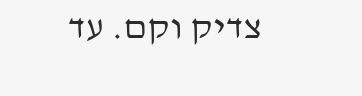צדיק וקם. עד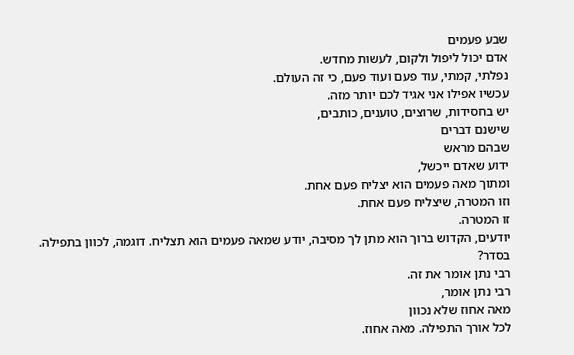שבע פעמים
אדם יכול ליפול ולקום, לעשות מחדש.
נפלתי, קמתי, עוד פעם ועוד פעם, כי זה העולם.
עכשיו אפילו אני אגיד לכם יותר מזה.
יש בחסידות, שרוצים, טוענים, כותבים,
שישנם דברים
שבהם מראש
ידוע שאדם ייכשל,
ומתוך מאה פעמים הוא יצליח פעם אחת.
וזו המטרה, שיצליח פעם אחת.
זו המטרה.
יודעים, הקדוש ברוך הוא מתן לך מסיבה, יודע שמאה פעמים הוא תצליח. דוגמה, לכוון בתפילה.
בסדר?
רבי נתן אומר את זה.
רבי נתן אומר,
מאה אחוז שלא נכוון
לכל אורך התפילה. מאה אחוז.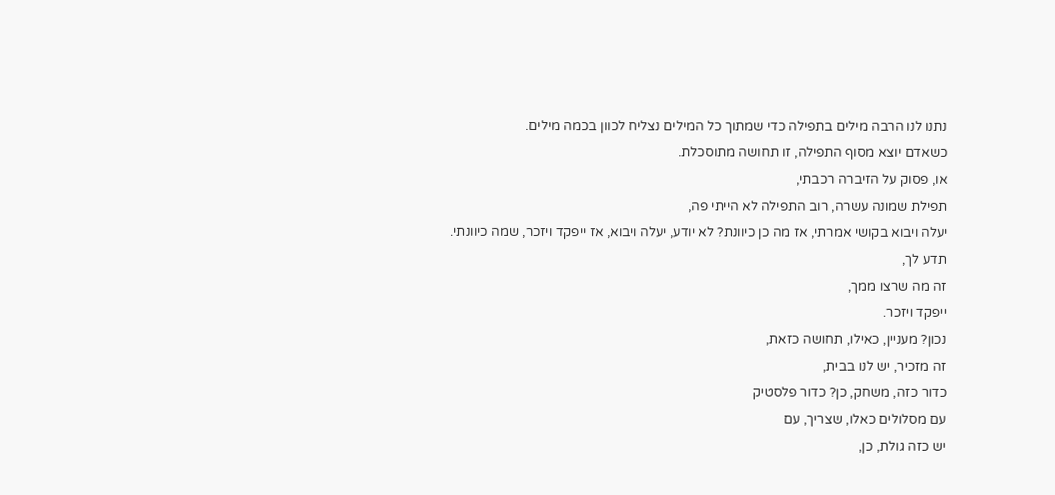נתנו לנו הרבה מילים בתפילה כדי שמתוך כל המילים נצליח לכוון בכמה מילים.
כשאדם יוצא מסוף התפילה, זו תחושה מתוסכלת.
או, פסוק על הזיברה רכבתי,
תפילת שמונה עשרה, רוב התפילה לא הייתי פה,
יעלה ויבוא בקושי אמרתי, אז מה כן כיוונת? לא יודע, יעלה ויבוא, אז ייפקד ויזכר, שמה כיוונתי.
תדע לך,
זה מה שרצו ממך,
ייפקד ויזכר.
נכון? מעניין, כאילו, תחושה כזאת,
זה מזכיר, יש לנו בבית,
כדור כזה, משחק, כן? כדור פלסטיק
עם מסלולים כאלו, שצריך, עם
יש כזה גולת, כן,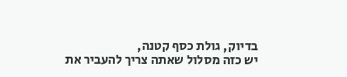בדיוק, גולת כסף קטנה,
יש כזה מסלול שאתה צריך להעביר את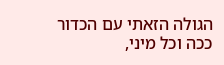הגולה הזאתי עם הכדור ככה וכל מיני,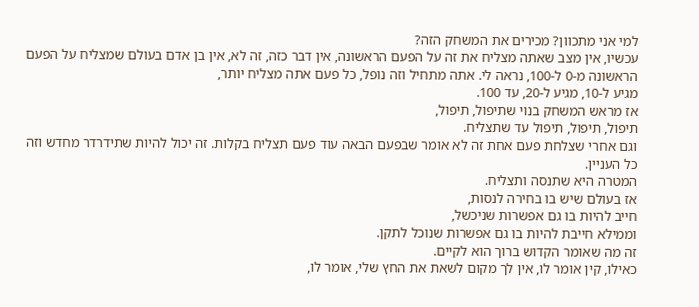למי אני מתכוון? מכירים את המשחק הזה?
עכשיו, אין מצב שאתה מצליח את זה על הפעם הראשונה, אין דבר כזה, זה לא, אין בן אדם בעולם שמצליח על הפעם הראשונה מ-0 ל-100, נראה לי. אתה מתחיל וזה נופל, כל פעם אתה מצליח יותר,
מגיע ל-10, מגיע ל-20, עד 100.
אז מראש המשחק בנוי שתיפול, תיפול,
תיפול, תיפול, תיפול עד שתצליח.
וגם אחרי שצלחת פעם אחת זה לא אומר שבפעם הבאה עוד פעם תצליח בקלות. זה יכול להיות שתידרדר מחדש וזה כל העניין.
המטרה היא שתנסה ותצליח.
אז בעולם שיש בו בחירה לנסות,
חייב להיות בו גם אפשרות שניכשל,
וממילא חייבת להיות בו גם אפשרות שנוכל לתקן.
זה מה שאומר הקדוש ברוך הוא לקיים.
כאילו, קין אומר לו, אין לך מקום לשאת את החץ שלי, אומר לו,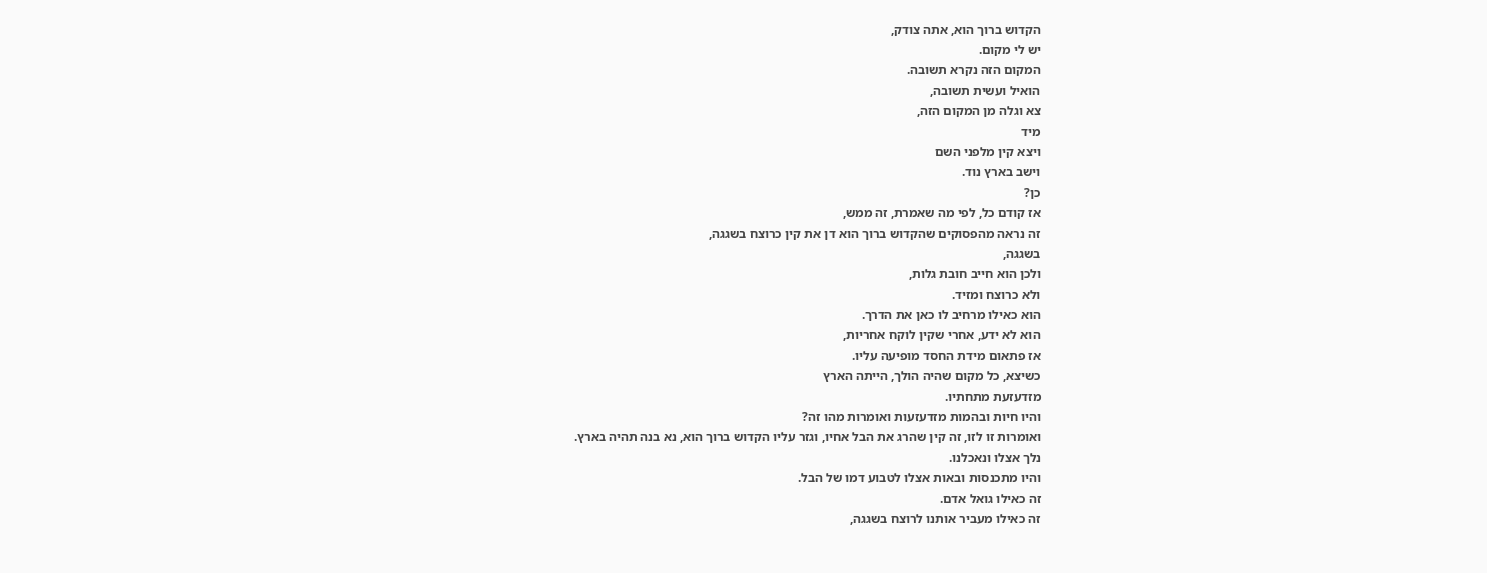הקדוש ברוך הוא, אתה צודק,
יש לי מקום.
המקום הזה נקרא תשובה.
הואיל ועשית תשובה,
צא וגלה מן המקום הזה,
מיד
ויצא קין מלפני השם
וישב בארץ נוד.
כן?
אז קודם כל, לפי מה שאמרת, זה ממש,
זה נראה מהפסוקים שהקדוש ברוך הוא דן את קין כרוצח בשגגה,
בשגגה,
ולכן הוא חייב חובת גלות,
ולא כרוצח ומזיד.
הוא כאילו מרחיב לו כאן את הדרך.
הוא לא ידע, אחרי שקין לוקח אחריות,
אז פתאום מידת החסד מופיעה עליו.
כשיצא, כל מקום שהיה הולך, הייתה הארץ
מזדעזעת מתחתיו.
והיו חיות ובהמות מזדעזעות ואומרות מהו זה?
ואומרות זו לזו, זה קין שהרג את הבל אחיו, וגזר עליו הקדוש ברוך הוא, נא בנה תהיה בארץ.
נלך אצלו ונאכלנו.
והיו מתכנסות ובאות אצלו לטבוע דמו של הבל.
זה כאילו גואל אדם.
זה כאילו מעביר אותנו לרוצח בשגגה,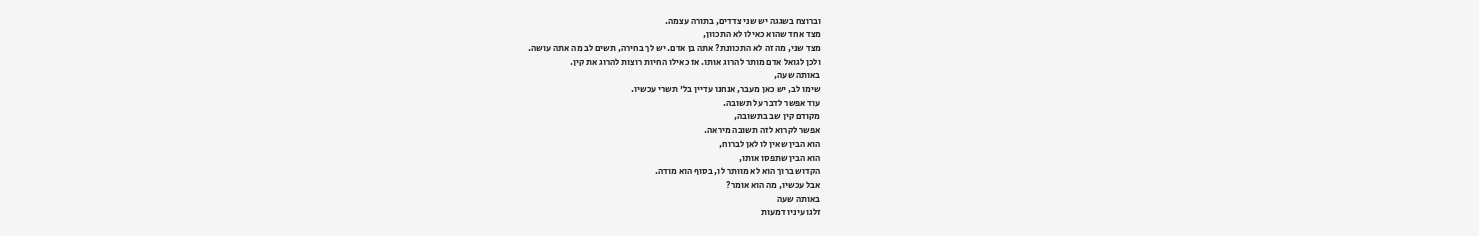וברוצח בשגגה יש שני צדדים, בתורה עצמה.
מצד אחד שהוא כאילו לא התכוון,
מצד שני, מה זה לא התכוונת? אתה בן אדם. יש לך בחירה, תשים לב מה אתה עושה.
ולכן לגואל אדם מותר להרוג אותו. אז כאילו החיות רוצות להרוג את קין.
באותה שעה,
שימו לב, יש כאן מעבר, אנחנו עדיין בל' תשרי עכשיו.
עוד אפשר לדבר על תשובה.
מקודם קין שב בתשובה,
אפשר לקרוא לזה תשובה מיראה.
הוא הבין שאין לו לאן לברוח,
הוא הבין שתפסו אותו,
הקדוש ברוך הוא לא מוותר לו, בסוף הוא מודה.
אבל עכשיו, מה הוא אומר?
באותה שעה
זלגו עיניו דמעות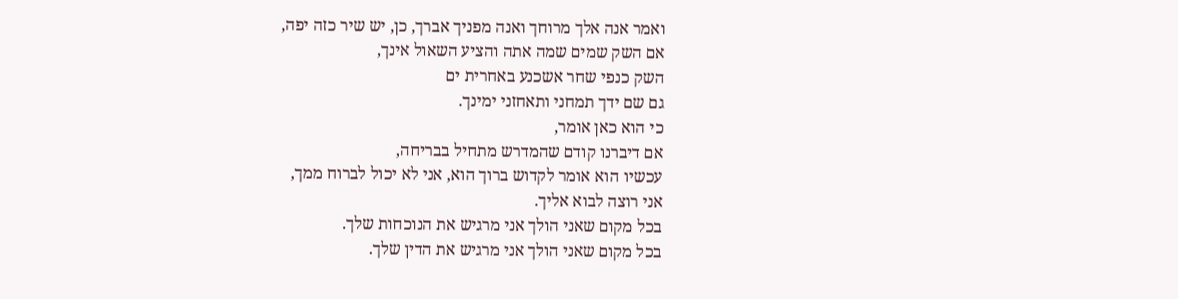ואמר אנה אלך מרוחך ואנה מפניך אברך, כן, יש שיר כזה יפה,
אם השק שמים שמה אתה והציע השאול אינך,
השק כנפי שחר אשכנע באחרית ים
גם שם ידך תמחני ותאחזני ימינך.
כי הוא כאן אומר,
אם דיברנו קודם שהמדרש מתחיל בבריחה,
עכשיו הוא אומר לקדוש ברוך הוא, אני לא יכול לברוח ממך,
אני רוצה לבוא אליך.
בכל מקום שאני הולך אני מרגיש את הנוכחות שלך.
בכל מקום שאני הולך אני מרגיש את הדין שלך.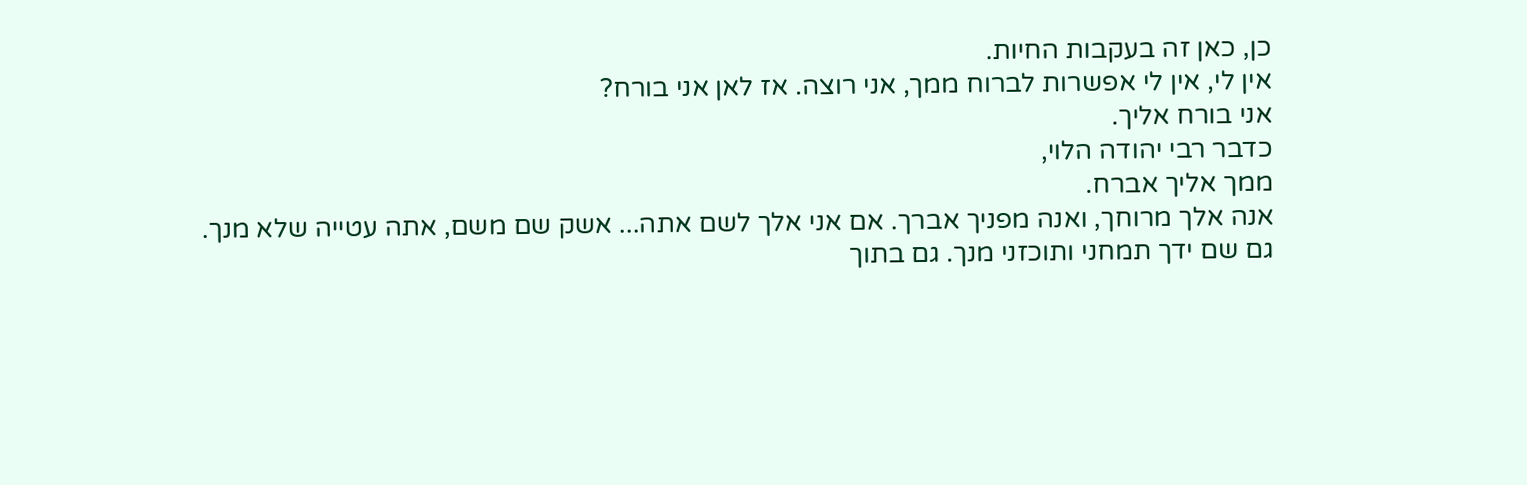כן, כאן זה בעקבות החיות.
אין לי, אין לי אפשרות לברוח ממך, אני רוצה. אז לאן אני בורח?
אני בורח אליך.
כדבר רבי יהודה הלוי,
ממך אליך אברח.
אנה אלך מרוחך, ואנה מפניך אברך. אם אני אלך לשם אתה... אשק שם משם, אתה עטייה שלא מנך.
גם שם ידך תמחני ותוכזני מנך. גם בתוך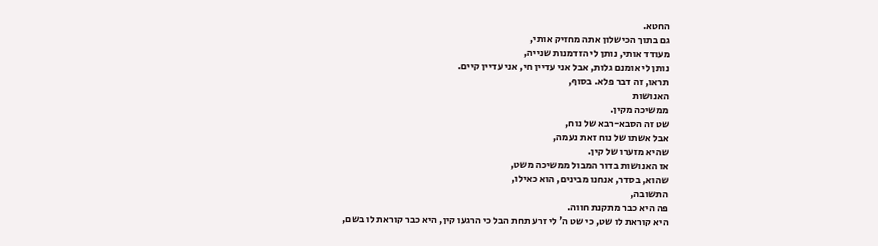החטא.
גם בתוך הכישלון אתה מחזיק אותי,
מעודד אותי, נותן לי הזדמנות שנייה,
נותן לי אומנם גלות, אבל אני עדיין חי, אני עדיין קיים.
תראו, זה דבר פלא. בסוף,
האנושות
ממשיכה מקין.
שט זה הסבא-רבא של נוח,
אבל אשתו של נוח זאת נעמה,
שהיא מזערו של קין.
אז האנושות בדור המבול ממשיכה משט,
שהוא, בסדר, אנחנו מבינים, הוא כאילו,
התשובה,
פה היא כבר מתקנת חווה.
היא קוראת לו שט, כי שט ה' לי זרע תחת הבל כי הרגעו קין, היא כבר קוראת לו בשם,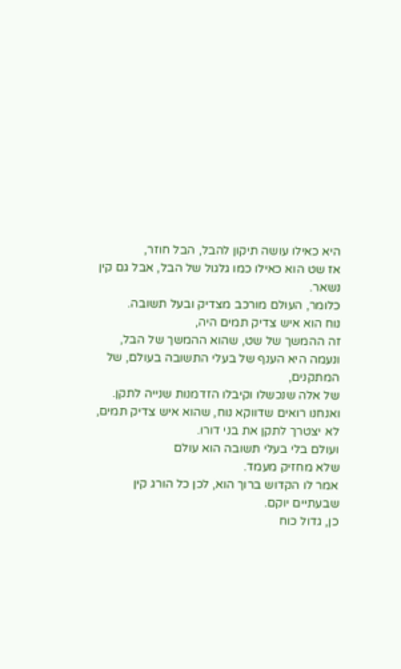היא כאילו עושה תיקון להבל, הבל חוזר,
אז שט הוא כאילו כמו גלגול של הבל, אבל גם קין נשאר.
כלומר, העולם מורכב מצדיק ובעל תשובה.
נוח הוא איש צדיק תמים היה,
זה ההמשך של שט, שהוא ההמשך של הבל,
ונעמה היא הענף של בעלי התשובה בעולם, של המתקנים,
של אלה שנכשלו וקיבלו הזדמנות שנייה לתקן.
ואנחנו רואים שדווקא נוח, שהוא איש צדיק תמים,
לא יצטרך לתקן את בני דורו.
ועולם בלי בעלי תשובה הוא עולם
שלא מחזיק מעמד.
אמר לו הקדוש ברוך הוא, לכן כל הורג קין שבעתיים יוקם.
כן, גדול כוח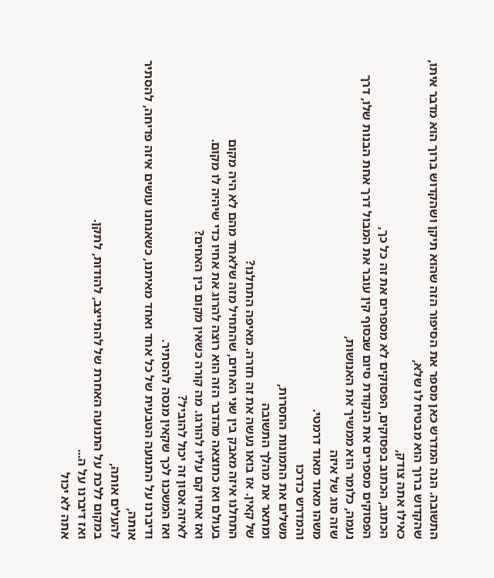התשובה. הנה המדרש כאן מספר את הסיפור הזה שהוא תיקן ושהקדוש ברוך הוא מדבר איתו,
שהקדוש ברוך הוא מבטיח לו שלא,
כאילו אתה צודק,
הכתוב, הכתוב בפסוקים, הפסוקים לא מספרים את זה כל כך,
הפסוקים מספרים את הנקודת סיום שבסוף קין עובר את המבול דרך אחת הבנות שלו, דרך נעמה, כלומר הוא ממשיך את האנושות,
שזה סוג של איזה
משהו מאוד מאוד דרמטי.
והמדרש כדרכו
משלים את התמונות החסרות,
ומתאר את מהלך התשובה
של קאין. אז בואו נעשה את זה חזרה. מאיפה התחלנו?
התחלנו איזה מאבק בין שני האחים, שהתחיל מזה שלאחד מהם לא היה מקום
בעולם ואז כתוצאה מהדבר הזה הוא רוצה להרוג את אחיו כדי שיהיה לו מקום.
ואז אחיו קם עליו להורגו. מה קורה כשאין מקום בין האחים?
לאיזה אסון זה יכול להוביל?
ואז המשכנו לכך שקאין מנסה להסתיר.
ודיברנו על התנועה הטבעית של כל אחד ואחד מאיתנו, כשאנחנו עושים איזה פדיחה, להסתיר אותה,
להעלים אותה,
במקום ללכת על התנועה האחרת של להתייצב, להודות, לתקן.
ואז דיברנו על ה...
אתה לא יכול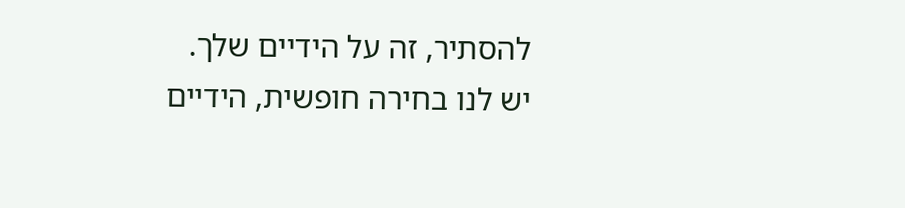להסתיר, זה על הידיים שלך.
יש לנו בחירה חופשית, הידיים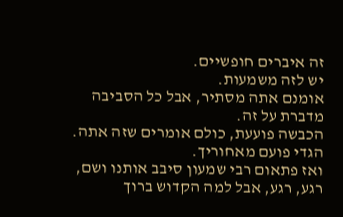זה איברים חופשיים.
יש לזה משמעות.
אומנם אתה מסתיר, אבל כל הסביבה מדברת על זה.
הכבשה פועעת, כולם אומרים שזה אתה.
הגדי פועם מאחוריך.
ואז פתאום רבי שמעון סיבב אותנו ושם, רגע, רגע, אבל למה הקדוש ברוך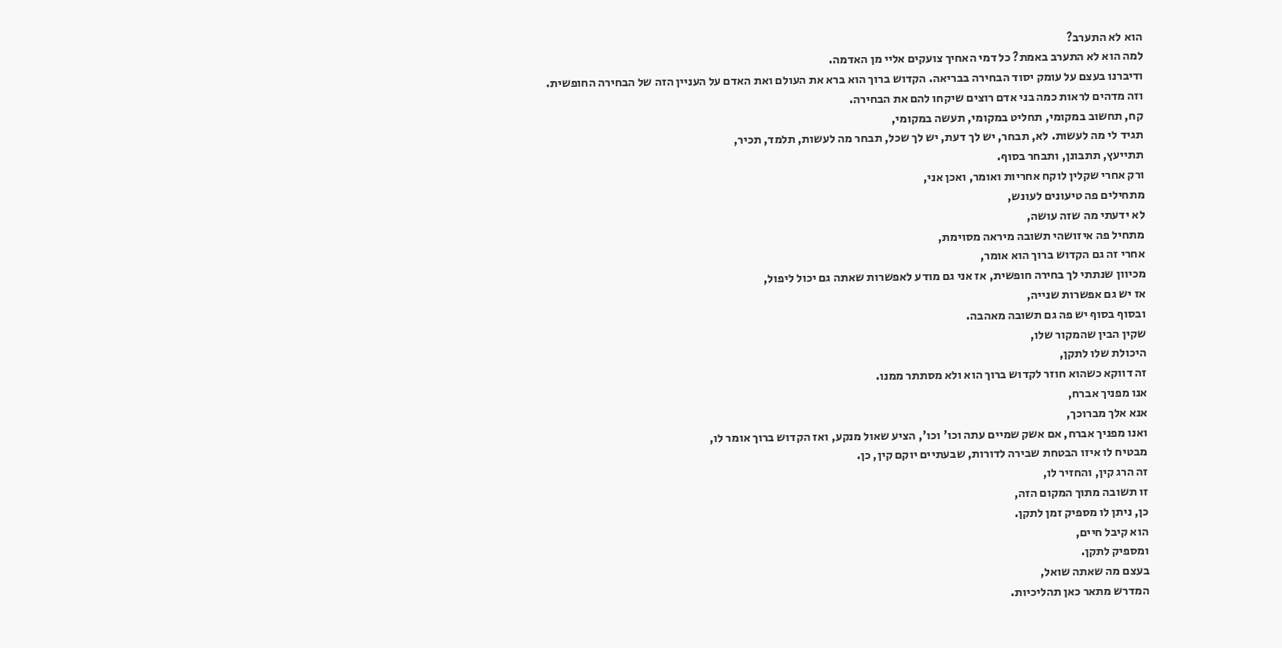הוא לא התערב?
למה הוא לא התערב באמת? כל דמי האחיך צועקים אליי מן האדמה.
ודיברנו בעצם על עומק יסוד הבחירה בבריאה. הקדוש ברוך הוא ברא את העולם ואת האדם על העניין הזה של הבחירה החופשית.
וזה מדהים לראות כמה בני אדם רוצים שיקחו להם את הבחירה.
קח, תחשוב במקומי, תחליט במקומי, תעשה במקומי,
תגיד לי מה לעשות. לא, תבחר, יש לך דעת, יש לך שכל, תבחר מה לעשות, תלמד, תכיר,
תתייעץ, תתבונן, ותבחר בסוף.
ורק אחרי שקלין לוקח אחריות ואומר, ואכן אני,
מתחילים פה טיעונים לעונש,
לא ידעתי מה שזה עושה,
מתחיל פה איזושהי תשובה מיראה מסוימת,
אחרי זה גם הקדוש ברוך הוא אומר,
מכיוון שנתתי לך בחירה חופשית, אז אני גם מודע לאפשרות שאתה גם יכול ליפול,
אז יש גם אפשרות שנייה,
ובסוף בסוף יש פה גם תשובה מאהבה.
שקין הבין שהמקור שלו,
היכולת שלו לתקן,
זה דווקא כשהוא חוזר לקדוש ברוך הוא ולא מסתתר ממנו.
אנו מפניך אברח,
אנא אלך מברוכך,
ואנו מפניך אברח, אם אשק שמיים עתה וכו' וכו', הציע שאול מנקע, ואז הקדוש ברוך אומר לו,
מבטיח לו איזו הבטחת שבירה לדורות, שבעתיים יוקם קין, כן.
זה הרג קין, והחזיר לו,
זו תשובה מתוך המקום הזה,
כן, ניתן לו מספיק זמן לתקן.
הוא קיבל חיים,
ומספיק לתקן.
בעצם מה שאתה שואל,
המדרש מתאר כאן תהליכיות.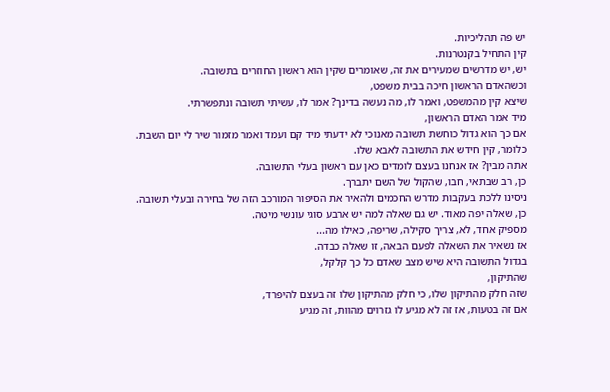יש פה תהליכיות.
קין התחיל בקנטרנות.
יש, יש מדרשים שמעירים את זה, שאומרים שקין הוא ראשון החוזרים בתשובה.
וכשהאדם הראשון חיכה בבית משפט,
שיצא קין מהמשפט, ואמר לו, מה נעשה בדינך? אמר לו, עשיתי תשובה ונתפשרתי.
מיד אמר האדם הראשון,
אם כך הוא גדול כוחשת תשובה מאנוכי לא ידעתי מיד קם ועמד ואמר מזמור שיר לי יום השבת. כלומר, קין חידש את התשובה לאבא שלו.
אתה מבין? אז אנחנו בעצם לומדים כאן עם ראשון בעלי התשובה.
כן, רב שבתאי, חבו, שהקול של השם יתברך.
ניסינו ללכת בעקבות מדרש החכמים ולהאיר את הסיפור המורכב הזה של בחירה ובעלי תשובה. כן, שאלה יפה מאוד. יש גם שאלה למה יש ארבע סוגי עונשי מיטה.
מספיק אחד, לא, צריך סקילה, שריפה, כאילו מה...
אז נשאיר את השאלה לפעם הבאה, זו שאלה כבדה.
בגדול התשובה היא שיש מצב שאדם כל כך קלקל,
שהתיקון,
שזה חלק מהתיקון שלו, כי חלק מהתיקון שלו זה בעצם להיפרד,
אם זה בטעות, אז זה לא מגיע לו גזרוים מהוות, זה מגיע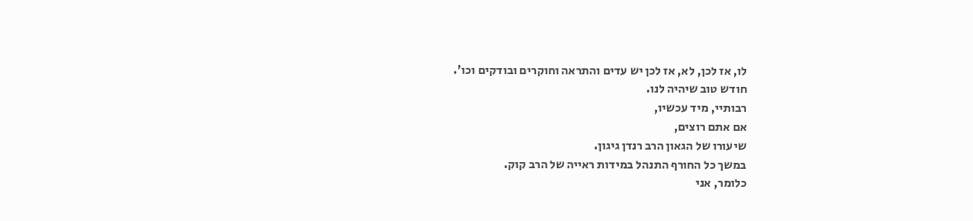לו, אז לכן, לא, אז לכן יש עדים והתראה וחוקרים ובודקים וכו'.
חודש טוב שיהיה לנו.
רבותיי, מיד עכשיו,
אם אתם רוצים,
שיעורו של הגאון הרב רנדן גיגון.
במשך כל החורף התנהל במידות ראייה של הרב קוק.
כלומר, אני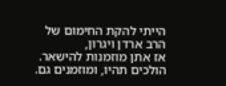הייתי להקת החימום של הרב ארדן ויגרון,
אז אתן מוזמנות להישאר.
הולכים תהיו, ומוזמנים גם.